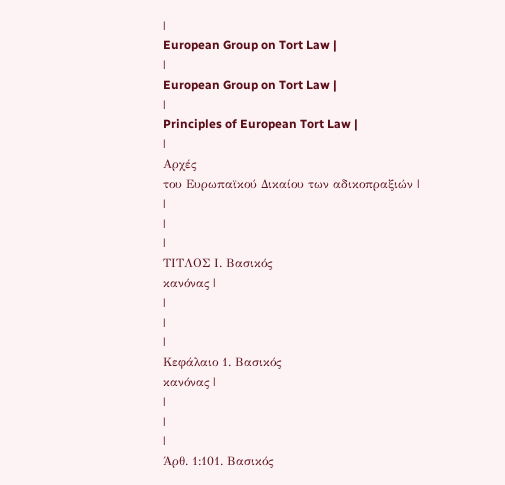|
European Group on Tort Law |
|
European Group on Tort Law |
|
Principles of European Tort Law |
|
Αρχές
του Ευρωπαϊκού Δικαίου των αδικοπραξιών |
|
|
|
ΤΙΤΛΟΣ Ι. Βασικός
κανόνας |
|
|
|
Κεφάλαιο 1. Βασικός
κανόνας |
|
|
|
Άρθ. 1:101. Βασικός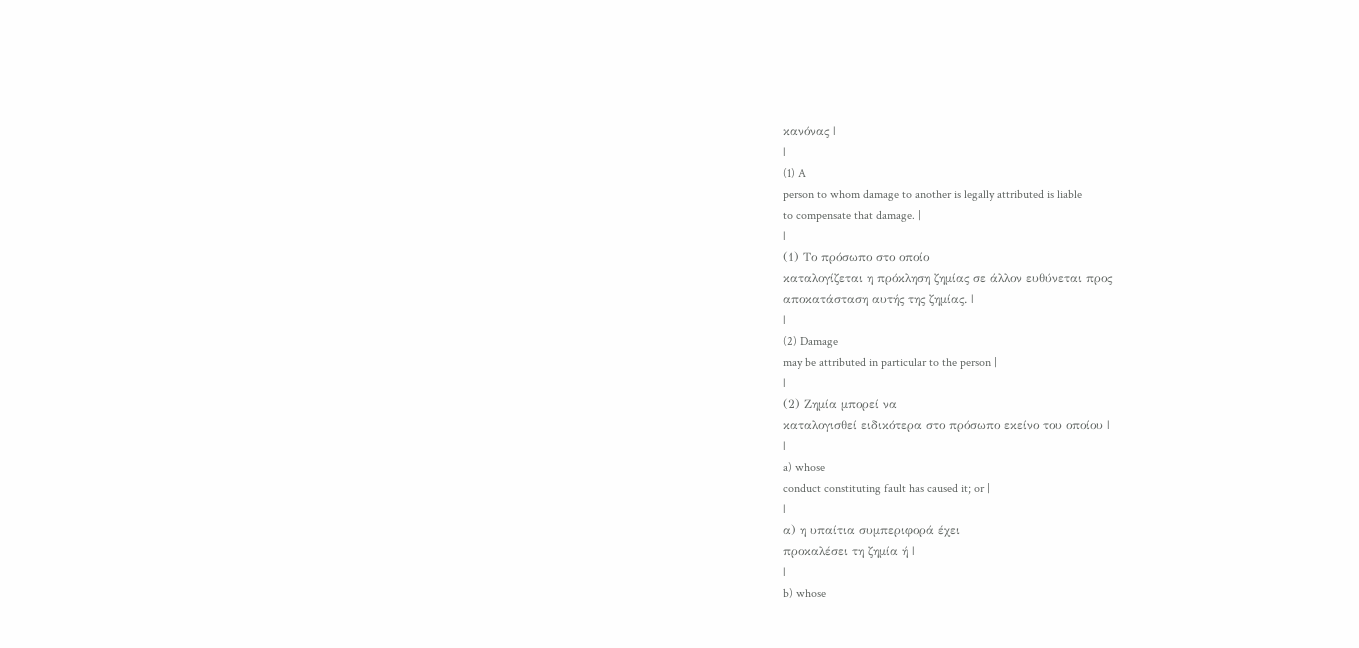κανόνας |
|
(1) A
person to whom damage to another is legally attributed is liable
to compensate that damage. |
|
(1) Το πρόσωπο στο οποίο
καταλογίζεται η πρόκληση ζημίας σε άλλον ευθύνεται προς
αποκατάσταση αυτής της ζημίας. |
|
(2) Damage
may be attributed in particular to the person |
|
(2) Ζημία μπορεί να
καταλογισθεί ειδικότερα στο πρόσωπο εκείνο του οποίου |
|
a) whose
conduct constituting fault has caused it; or |
|
α) η υπαίτια συμπεριφορά έχει
προκαλέσει τη ζημία ή |
|
b) whose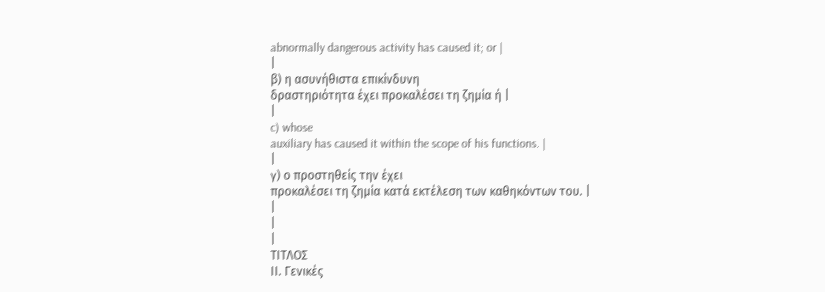abnormally dangerous activity has caused it; or |
|
β) η ασυνήθιστα επικίνδυνη
δραστηριότητα έχει προκαλέσει τη ζημία ή |
|
c) whose
auxiliary has caused it within the scope of his functions. |
|
γ) ο προστηθείς την έχει
προκαλέσει τη ζημία κατά εκτέλεση των καθηκόντων του. |
|
|
|
ΤΙΤΛΟΣ
ΙΙ. Γενικές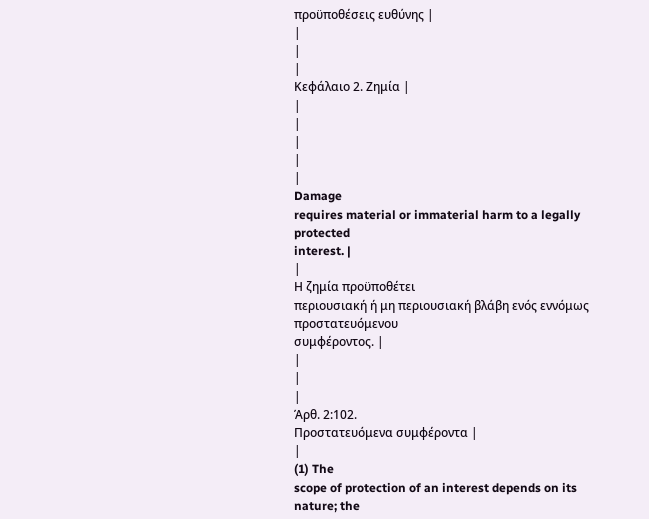προϋποθέσεις ευθύνης |
|
|
|
Κεφάλαιο 2. Ζημία |
|
|
|
|
|
Damage
requires material or immaterial harm to a legally protected
interest. |
|
Η ζημία προϋποθέτει
περιουσιακή ή μη περιουσιακή βλάβη ενός εννόμως προστατευόμενου
συμφέροντος. |
|
|
|
Άρθ. 2:102.
Προστατευόμενα συμφέροντα |
|
(1) The
scope of protection of an interest depends on its nature; the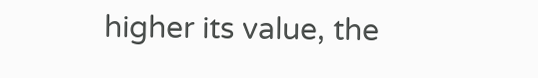higher its value, the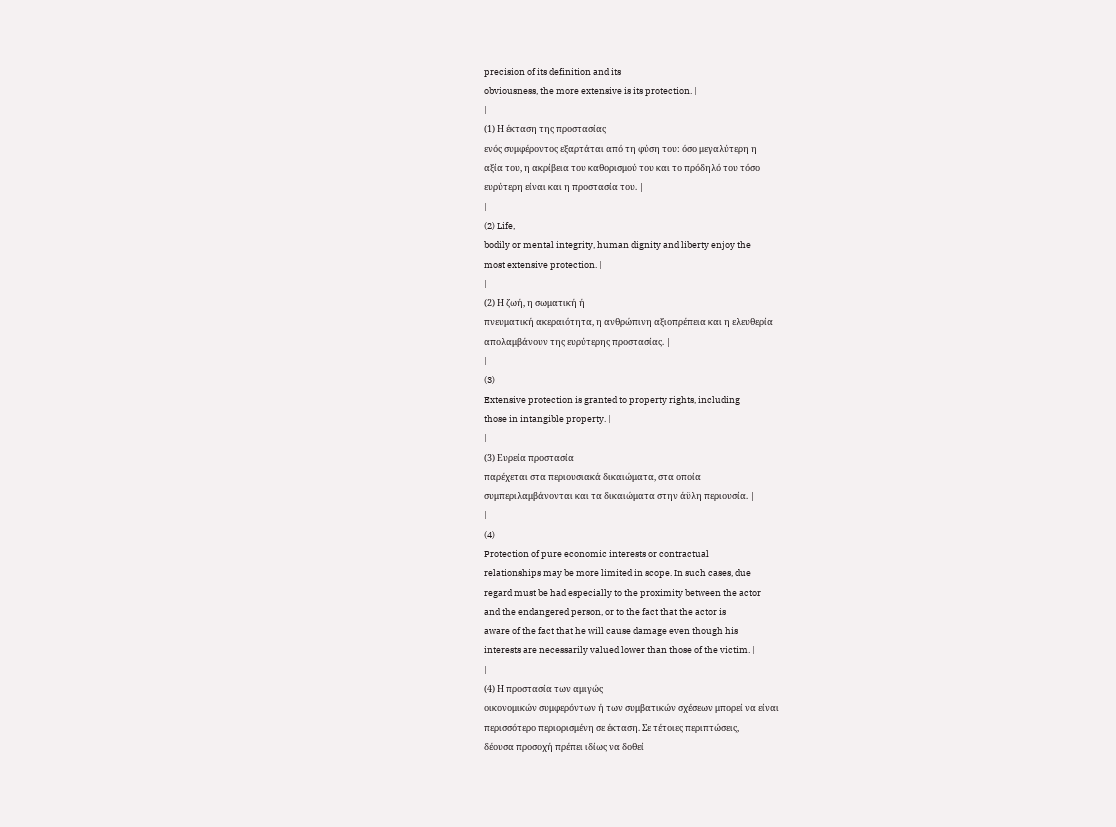precision of its definition and its
obviousness, the more extensive is its protection. |
|
(1) Η έκταση της προστασίας
ενός συμφέροντος εξαρτάται από τη φύση του: όσο μεγαλύτερη η
αξία του, η ακρίβεια του καθορισμού του και το πρόδηλό του τόσο
ευρύτερη είναι και η προστασία του. |
|
(2) Life,
bodily or mental integrity, human dignity and liberty enjoy the
most extensive protection. |
|
(2) Η ζωή, η σωματική ή
πνευματική ακεραιότητα, η ανθρώπινη αξιοπρέπεια και η ελευθερία
απολαμβάνουν της ευρύτερης προστασίας. |
|
(3)
Extensive protection is granted to property rights, including
those in intangible property. |
|
(3) Ευρεία προστασία
παρέχεται στα περιουσιακά δικαιώματα, στα οποία
συμπεριλαμβάνονται και τα δικαιώματα στην άϋλη περιουσία. |
|
(4)
Protection of pure economic interests or contractual
relationships may be more limited in scope. In such cases, due
regard must be had especially to the proximity between the actor
and the endangered person, or to the fact that the actor is
aware of the fact that he will cause damage even though his
interests are necessarily valued lower than those of the victim. |
|
(4) Η προστασία των αμιγώς
οικονομικών συμφερόντων ή των συμβατικών σχέσεων μπορεί να είναι
περισσότερο περιορισμένη σε έκταση. Σε τέτοιες περιπτώσεις,
δέουσα προσοχή πρέπει ιδίως να δοθεί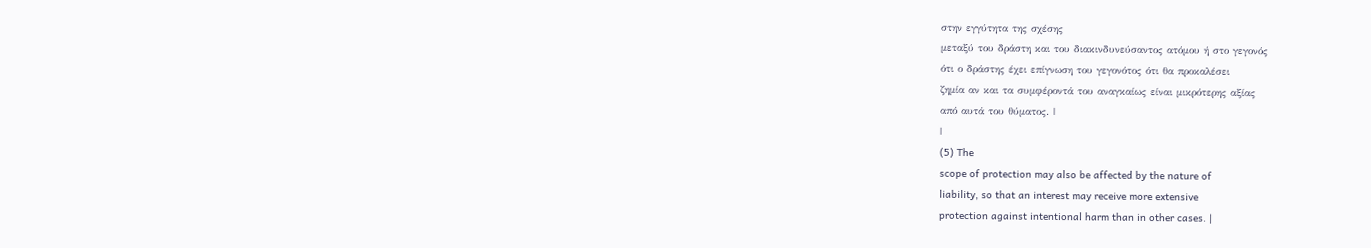στην εγγύτητα της σχέσης
μεταξύ του δράστη και του διακινδυνεύσαντος ατόμου ή στο γεγονός
ότι ο δράστης έχει επίγνωση του γεγονότος ότι θα προκαλέσει
ζημία αν και τα συμφέροντά του αναγκαίως είναι μικρότερης αξίας
από αυτά του θύματος. |
|
(5) The
scope of protection may also be affected by the nature of
liability, so that an interest may receive more extensive
protection against intentional harm than in other cases. |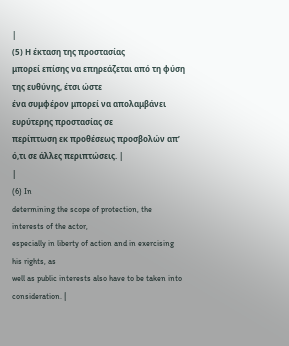|
(5) Η έκταση της προστασίας
μπορεί επίσης να επηρεάζεται από τη φύση της ευθύνης, έτσι ώστε
ένα συμφέρον μπορεί να απολαμβάνει ευρύτερης προστασίας σε
περίπτωση εκ προθέσεως προσβολών απ’ ό,τι σε άλλες περιπτώσεις. |
|
(6) In
determining the scope of protection, the interests of the actor,
especially in liberty of action and in exercising his rights, as
well as public interests also have to be taken into
consideration. |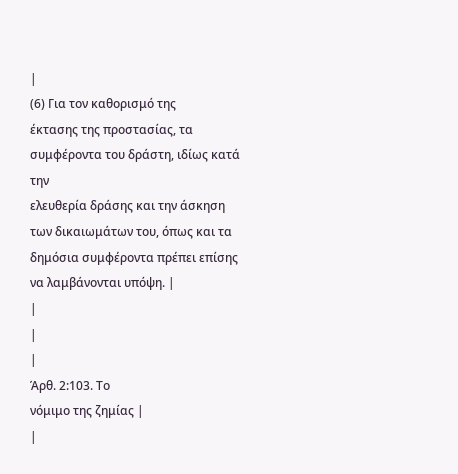|
(6) Για τον καθορισμό της
έκτασης της προστασίας, τα συμφέροντα του δράστη, ιδίως κατά την
ελευθερία δράσης και την άσκηση των δικαιωμάτων του, όπως και τα
δημόσια συμφέροντα πρέπει επίσης να λαμβάνονται υπόψη. |
|
|
|
Άρθ. 2:103. Το
νόμιμο της ζημίας |
|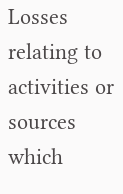Losses
relating to activities or sources which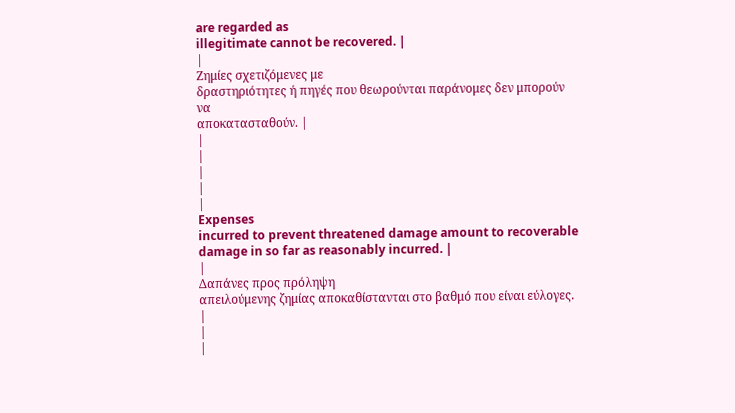are regarded as
illegitimate cannot be recovered. |
|
Ζημίες σχετιζόμενες με
δραστηριότητες ή πηγές που θεωρούνται παράνομες δεν μπορούν να
αποκατασταθούν. |
|
|
|
|
|
Expenses
incurred to prevent threatened damage amount to recoverable
damage in so far as reasonably incurred. |
|
Δαπάνες προς πρόληψη
απειλούμενης ζημίας αποκαθίστανται στο βαθμό που είναι εύλογες. |
|
|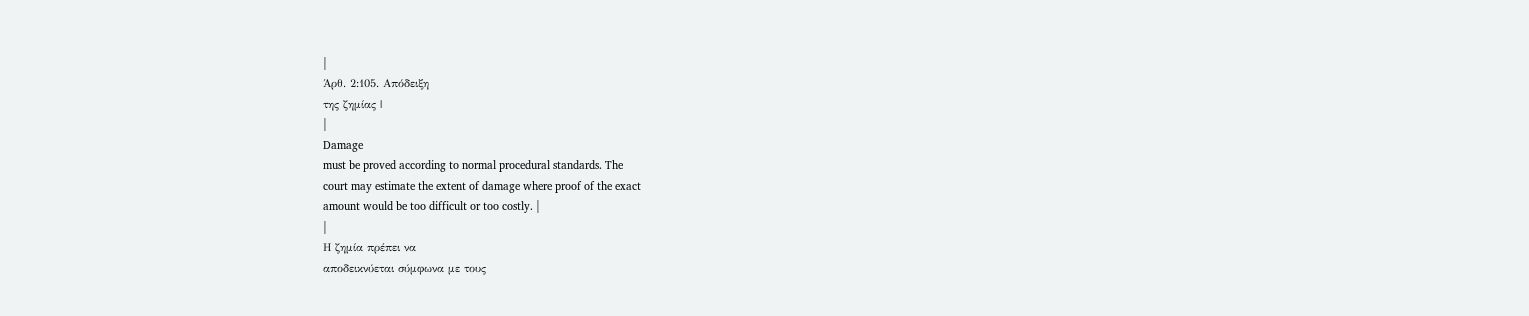|
Άρθ. 2:105. Απόδειξη
της ζημίας |
|
Damage
must be proved according to normal procedural standards. The
court may estimate the extent of damage where proof of the exact
amount would be too difficult or too costly. |
|
Η ζημία πρέπει να
αποδεικνύεται σύμφωνα με τους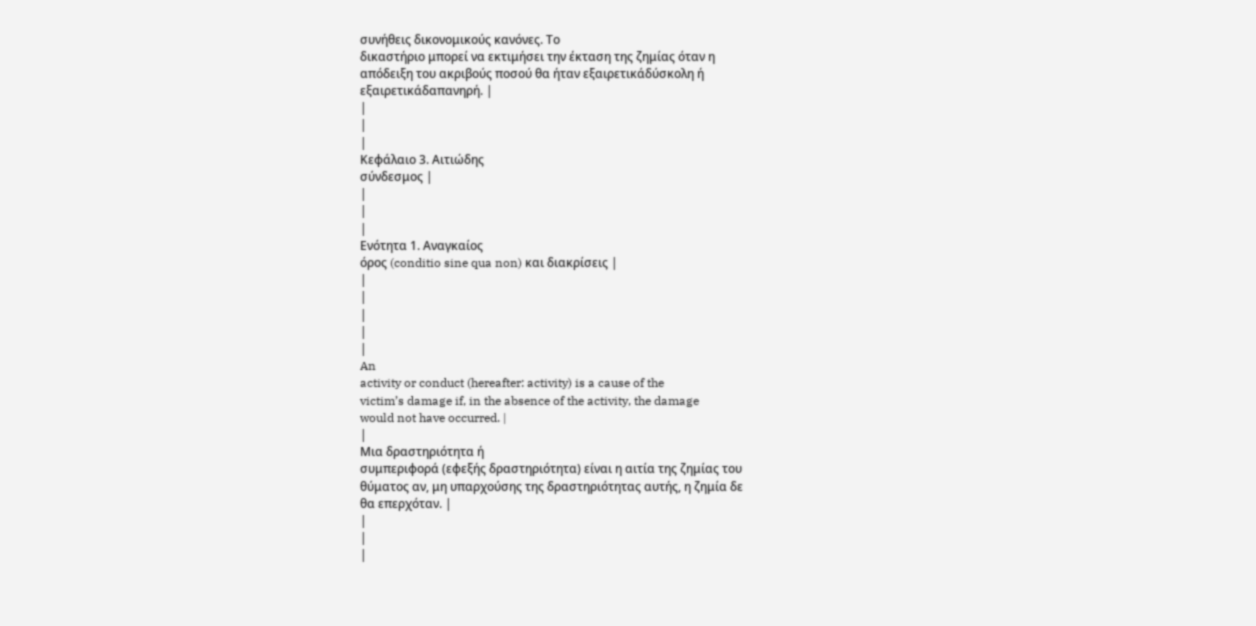συνήθεις δικονομικούς κανόνες. Το
δικαστήριο μπορεί να εκτιμήσει την έκταση της ζημίας όταν η
απόδειξη του ακριβούς ποσού θα ήταν εξαιρετικάδύσκολη ή
εξαιρετικάδαπανηρή. |
|
|
|
Κεφάλαιο 3. Αιτιώδης
σύνδεσμος |
|
|
|
Ενότητα 1. Αναγκαίος
όρος (conditio sine qua non) και διακρίσεις |
|
|
|
|
|
An
activity or conduct (hereafter: activity) is a cause of the
victim’s damage if, in the absence of the activity, the damage
would not have occurred. |
|
Μια δραστηριότητα ή
συμπεριφορά (εφεξής δραστηριότητα) είναι η αιτία της ζημίας του
θύματος αν, μη υπαρχούσης της δραστηριότητας αυτής, η ζημία δε
θα επερχόταν. |
|
|
|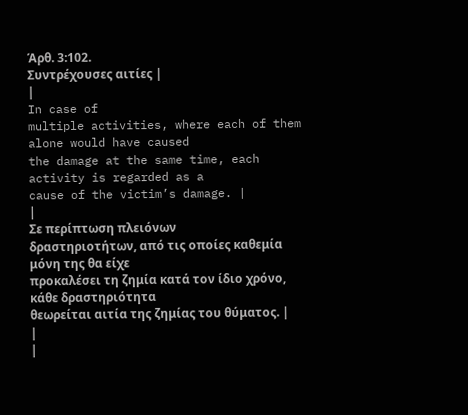Άρθ. 3:102.
Συντρέχουσες αιτίες |
|
In case of
multiple activities, where each of them alone would have caused
the damage at the same time, each activity is regarded as a
cause of the victim’s damage. |
|
Σε περίπτωση πλειόνων
δραστηριοτήτων, από τις οποίες καθεμία μόνη της θα είχε
προκαλέσει τη ζημία κατά τον ίδιο χρόνο, κάθε δραστηριότητα
θεωρείται αιτία της ζημίας του θύματος. |
|
|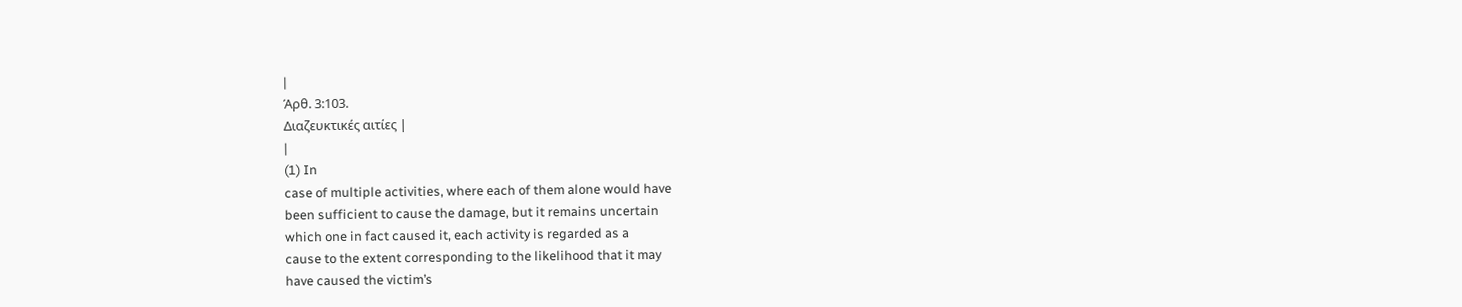|
Άρθ. 3:103.
Διαζευκτικές αιτίες |
|
(1) In
case of multiple activities, where each of them alone would have
been sufficient to cause the damage, but it remains uncertain
which one in fact caused it, each activity is regarded as a
cause to the extent corresponding to the likelihood that it may
have caused the victim’s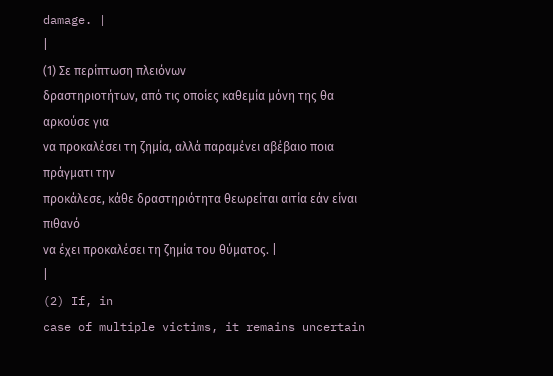damage. |
|
(1) Σε περίπτωση πλειόνων
δραστηριοτήτων, από τις οποίες καθεμία μόνη της θα αρκούσε για
να προκαλέσει τη ζημία, αλλά παραμένει αβέβαιο ποια πράγματι την
προκάλεσε, κάθε δραστηριότητα θεωρείται αιτία εάν είναι πιθανό
να έχει προκαλέσει τη ζημία του θύματος. |
|
(2) If, in
case of multiple victims, it remains uncertain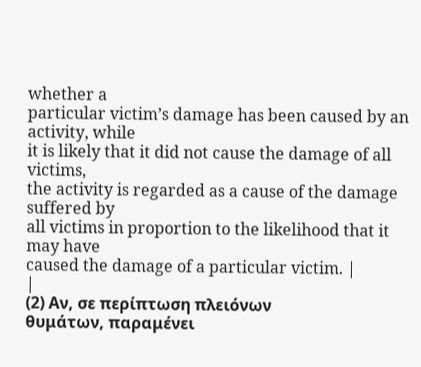whether a
particular victim’s damage has been caused by an activity, while
it is likely that it did not cause the damage of all victims,
the activity is regarded as a cause of the damage suffered by
all victims in proportion to the likelihood that it may have
caused the damage of a particular victim. |
|
(2) Αν, σε περίπτωση πλειόνων
θυμάτων, παραμένει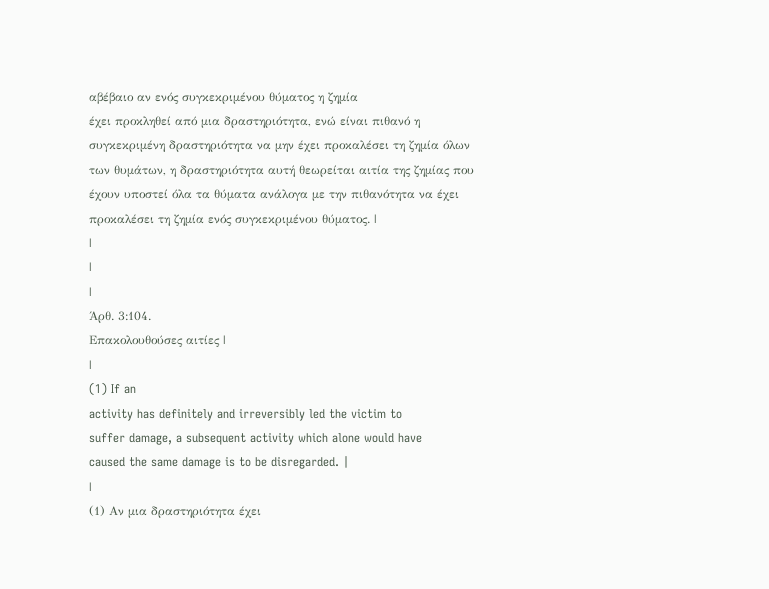αβέβαιο αν ενός συγκεκριμένου θύματος η ζημία
έχει προκληθεί από μια δραστηριότητα, ενώ είναι πιθανό η
συγκεκριμένη δραστηριότητα να μην έχει προκαλέσει τη ζημία όλων
των θυμάτων, η δραστηριότητα αυτή θεωρείται αιτία της ζημίας που
έχουν υποστεί όλα τα θύματα ανάλογα με την πιθανότητα να έχει
προκαλέσει τη ζημία ενός συγκεκριμένου θύματος. |
|
|
|
Άρθ. 3:104.
Επακολουθούσες αιτίες |
|
(1) If an
activity has definitely and irreversibly led the victim to
suffer damage, a subsequent activity which alone would have
caused the same damage is to be disregarded. |
|
(1) Αν μια δραστηριότητα έχει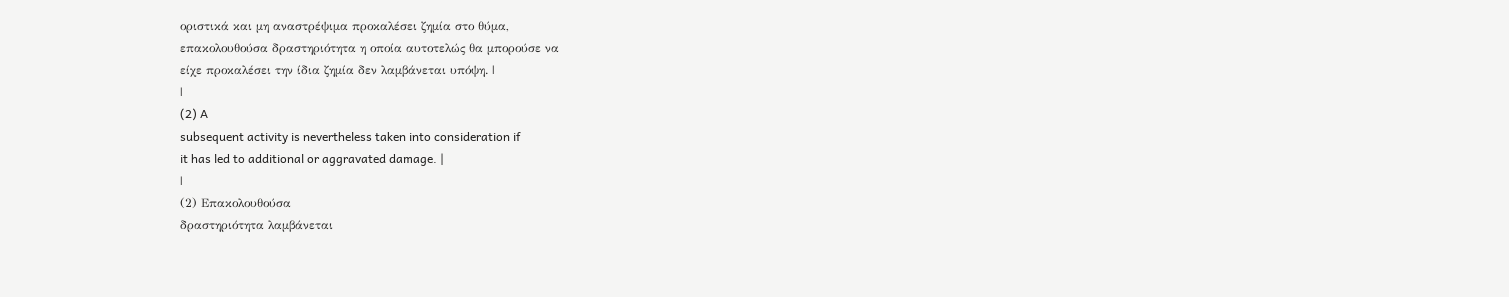οριστικά και μη αναστρέψιμα προκαλέσει ζημία στο θύμα,
επακολουθούσα δραστηριότητα η οποία αυτοτελώς θα μπορούσε να
είχε προκαλέσει την ίδια ζημία δεν λαμβάνεται υπόψη. |
|
(2) A
subsequent activity is nevertheless taken into consideration if
it has led to additional or aggravated damage. |
|
(2) Επακολουθούσα
δραστηριότητα λαμβάνεται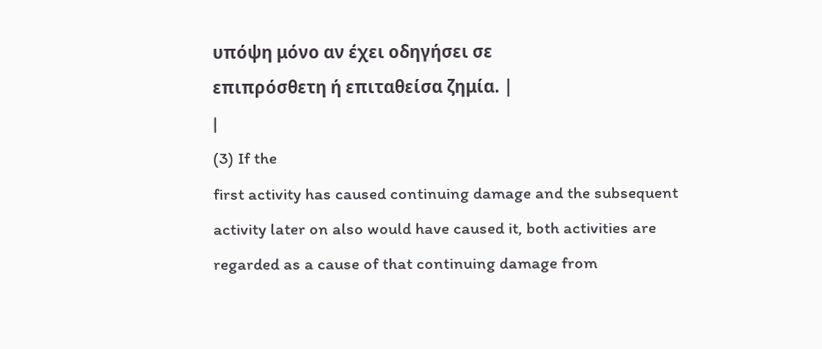υπόψη μόνο αν έχει οδηγήσει σε
επιπρόσθετη ή επιταθείσα ζημία. |
|
(3) If the
first activity has caused continuing damage and the subsequent
activity later on also would have caused it, both activities are
regarded as a cause of that continuing damage from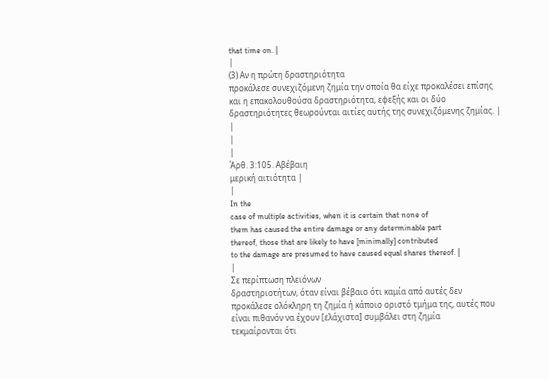that time on. |
|
(3) Αν η πρώτη δραστηριότητα
προκάλεσε συνεχιζόμενη ζημία την οποία θα είχε προκαλέσει επίσης
και η επακολουθούσα δραστηριότητα, εφεξής και οι δύο
δραστηριότητες θεωρούνται αιτίες αυτής της συνεχιζόμενης ζημίας. |
|
|
|
Άρθ. 3:105. Αβέβαιη
μερική αιτιότητα |
|
In the
case of multiple activities, when it is certain that none of
them has caused the entire damage or any determinable part
thereof, those that are likely to have [minimally] contributed
to the damage are presumed to have caused equal shares thereof. |
|
Σε περίπτωση πλειόνων
δραστηριοτήτων, όταν είναι βέβαιο ότι καμία από αυτές δεν
προκάλεσε ολόκληρη τη ζημία ή κάποιο οριστό τμήμα της, αυτές που
είναι πιθανόν να έχουν [ελάχιστα] συμβάλει στη ζημία
τεκμαίρονται ότι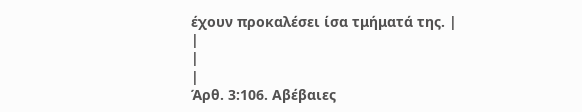έχουν προκαλέσει ίσα τμήματά της. |
|
|
|
Άρθ. 3:106. Αβέβαιες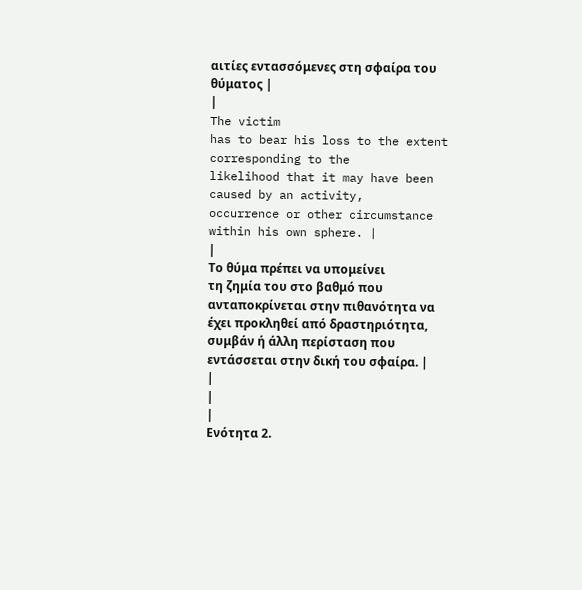αιτίες εντασσόμενες στη σφαίρα του θύματος |
|
The victim
has to bear his loss to the extent corresponding to the
likelihood that it may have been caused by an activity,
occurrence or other circumstance within his own sphere. |
|
Το θύμα πρέπει να υπομείνει
τη ζημία του στο βαθμό που ανταποκρίνεται στην πιθανότητα να
έχει προκληθεί από δραστηριότητα, συμβάν ή άλλη περίσταση που
εντάσσεται στην δική του σφαίρα. |
|
|
|
Ενότητα 2.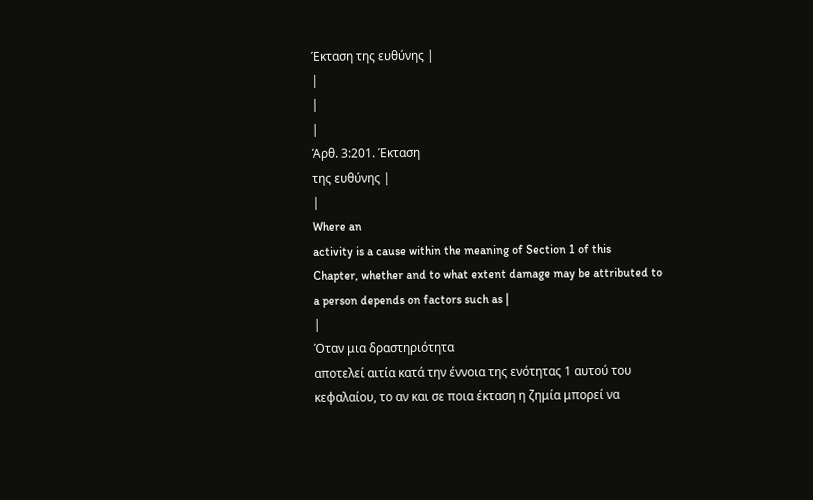Έκταση της ευθύνης |
|
|
|
Άρθ. 3:201. Έκταση
της ευθύνης |
|
Where an
activity is a cause within the meaning of Section 1 of this
Chapter, whether and to what extent damage may be attributed to
a person depends on factors such as |
|
Όταν μια δραστηριότητα
αποτελεί αιτία κατά την έννοια της ενότητας 1 αυτού του
κεφαλαίου, το αν και σε ποια έκταση η ζημία μπορεί να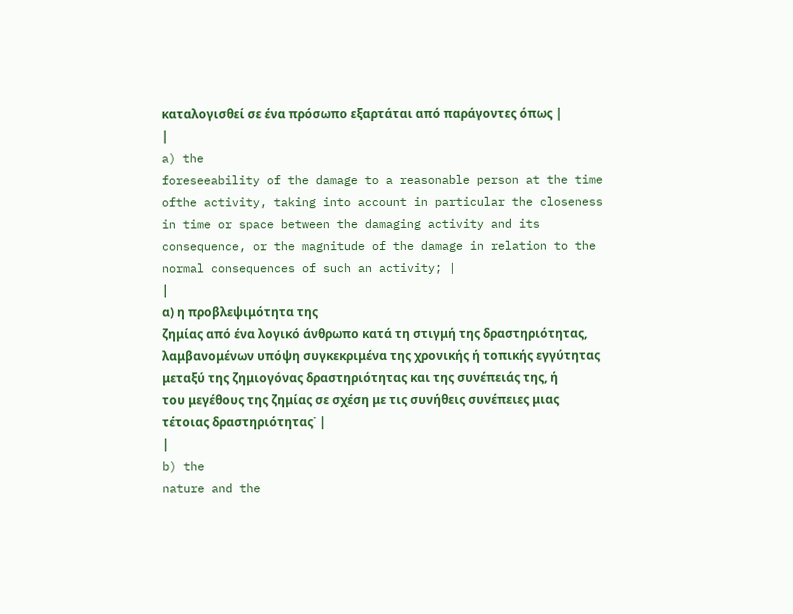καταλογισθεί σε ένα πρόσωπο εξαρτάται από παράγοντες όπως |
|
a) the
foreseeability of the damage to a reasonable person at the time
ofthe activity, taking into account in particular the closeness
in time or space between the damaging activity and its
consequence, or the magnitude of the damage in relation to the
normal consequences of such an activity; |
|
α) η προβλεψιμότητα της
ζημίας από ένα λογικό άνθρωπο κατά τη στιγμή της δραστηριότητας,
λαμβανομένων υπόψη συγκεκριμένα της χρονικής ή τοπικής εγγύτητας
μεταξύ της ζημιογόνας δραστηριότητας και της συνέπειάς της, ή
του μεγέθους της ζημίας σε σχέση με τις συνήθεις συνέπειες μιας
τέτοιας δραστηριότητας˙ |
|
b) the
nature and the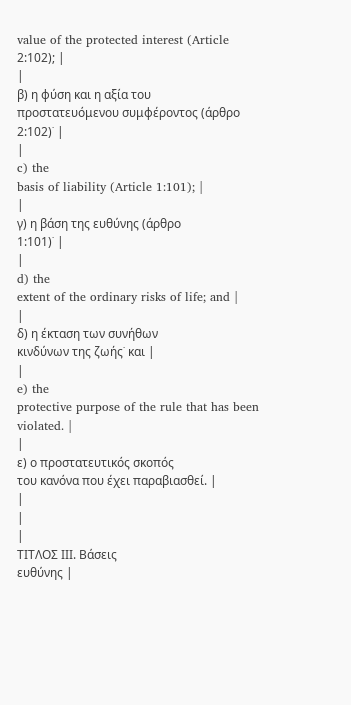value of the protected interest (Article 2:102); |
|
β) η φύση και η αξία του
προστατευόμενου συμφέροντος (άρθρο 2:102)˙ |
|
c) the
basis of liability (Article 1:101); |
|
γ) η βάση της ευθύνης (άρθρο
1:101)˙ |
|
d) the
extent of the ordinary risks of life; and |
|
δ) η έκταση των συνήθων
κινδύνων της ζωής˙ και |
|
e) the
protective purpose of the rule that has been violated. |
|
ε) ο προστατευτικός σκοπός
του κανόνα που έχει παραβιασθεί. |
|
|
|
ΤΙΤΛΟΣ ΙΙΙ. Βάσεις
ευθύνης |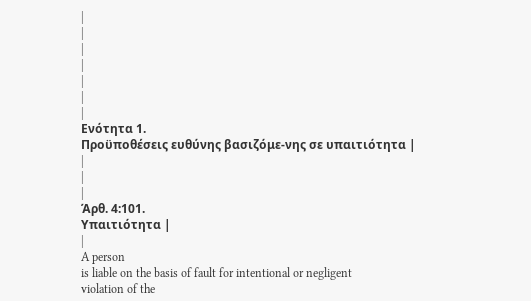|
|
|
|
|
|
|
Ενότητα 1.
Προϋποθέσεις ευθύνης βασιζόμε-νης σε υπαιτιότητα |
|
|
|
Άρθ. 4:101.
Υπαιτιότητα |
|
A person
is liable on the basis of fault for intentional or negligent
violation of the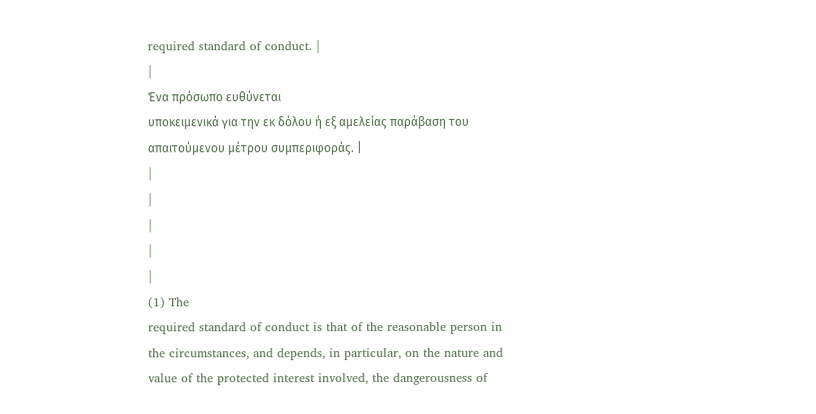required standard of conduct. |
|
Ένα πρόσωπο ευθύνεται
υποκειμενικά για την εκ δόλου ή εξ αμελείας παράβαση του
απαιτούμενου μέτρου συμπεριφοράς. |
|
|
|
|
|
(1) The
required standard of conduct is that of the reasonable person in
the circumstances, and depends, in particular, on the nature and
value of the protected interest involved, the dangerousness of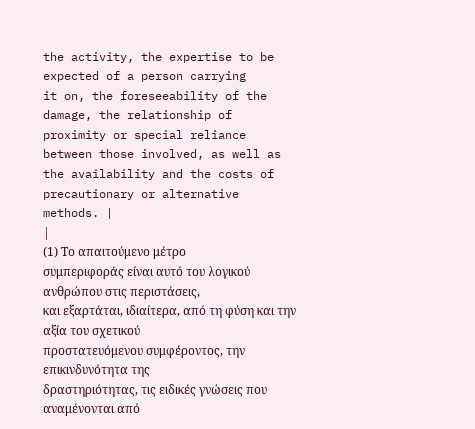the activity, the expertise to be expected of a person carrying
it on, the foreseeability of the damage, the relationship of
proximity or special reliance between those involved, as well as
the availability and the costs of precautionary or alternative
methods. |
|
(1) Το απαιτούμενο μέτρο
συμπεριφοράς είναι αυτό του λογικού ανθρώπου στις περιστάσεις,
και εξαρτάται, ιδιαίτερα, από τη φύση και την αξία του σχετικού
προστατευόμενου συμφέροντος, την επικινδυνότητα της
δραστηριότητας, τις ειδικές γνώσεις που αναμένονται από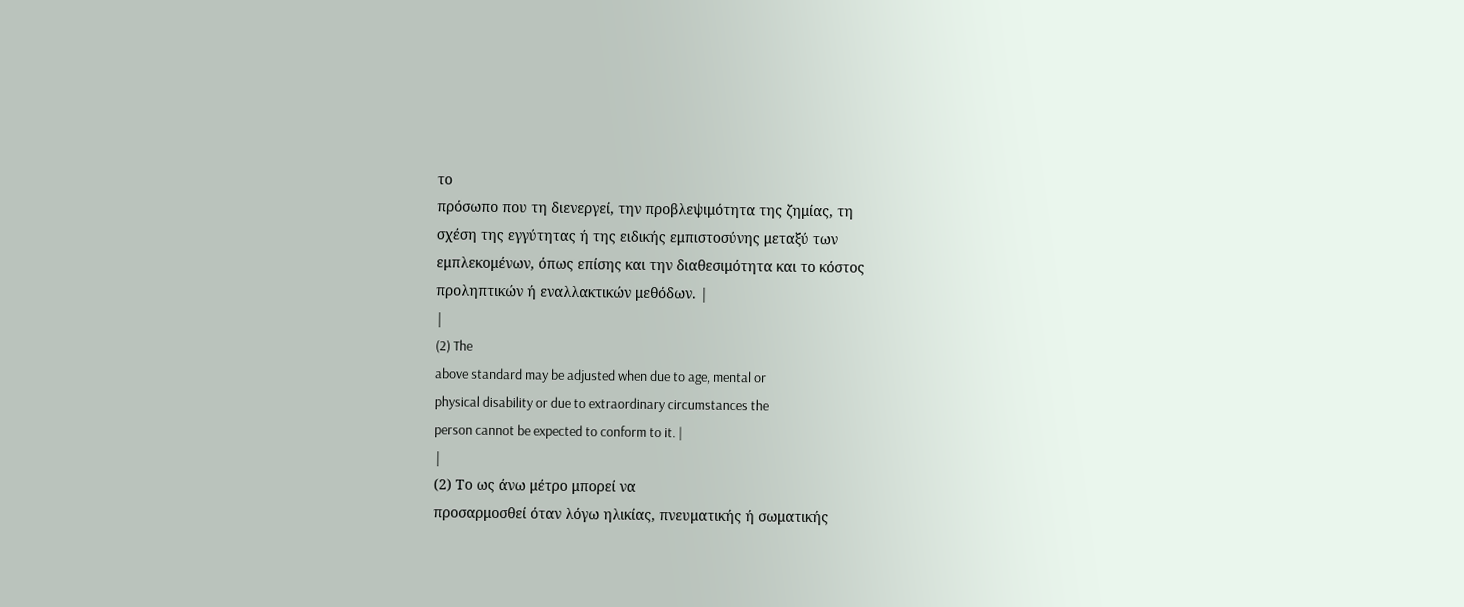το
πρόσωπο που τη διενεργεί, την προβλεψιμότητα της ζημίας, τη
σχέση της εγγύτητας ή της ειδικής εμπιστοσύνης μεταξύ των
εμπλεκομένων, όπως επίσης και την διαθεσιμότητα και το κόστος
προληπτικών ή εναλλακτικών μεθόδων. |
|
(2) The
above standard may be adjusted when due to age, mental or
physical disability or due to extraordinary circumstances the
person cannot be expected to conform to it. |
|
(2) Το ως άνω μέτρο μπορεί να
προσαρμοσθεί όταν λόγω ηλικίας, πνευματικής ή σωματικής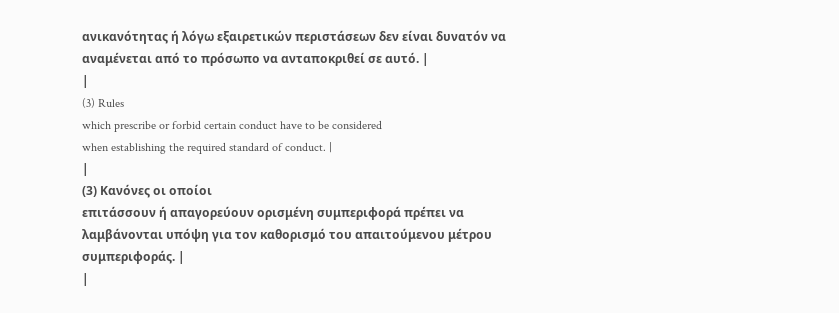ανικανότητας ή λόγω εξαιρετικών περιστάσεων δεν είναι δυνατόν να
αναμένεται από το πρόσωπο να ανταποκριθεί σε αυτό. |
|
(3) Rules
which prescribe or forbid certain conduct have to be considered
when establishing the required standard of conduct. |
|
(3) Κανόνες οι οποίοι
επιτάσσουν ή απαγορεύουν ορισμένη συμπεριφορά πρέπει να
λαμβάνονται υπόψη για τον καθορισμό του απαιτούμενου μέτρου
συμπεριφοράς. |
|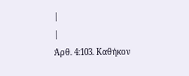|
|
Άρθ. 4:103. Καθήκον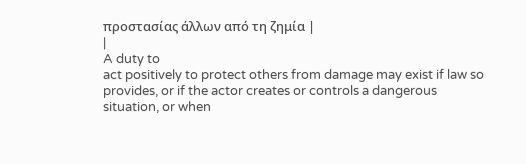προστασίας άλλων από τη ζημία |
|
A duty to
act positively to protect others from damage may exist if law so
provides, or if the actor creates or controls a dangerous
situation, or when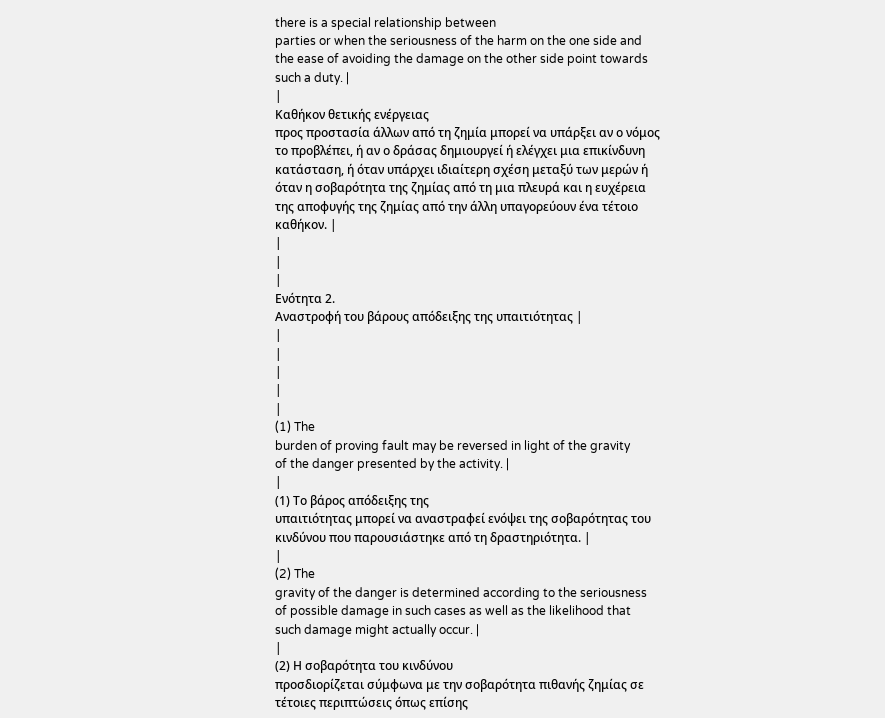there is a special relationship between
parties or when the seriousness of the harm on the one side and
the ease of avoiding the damage on the other side point towards
such a duty. |
|
Καθήκον θετικής ενέργειας
προς προστασία άλλων από τη ζημία μπορεί να υπάρξει αν ο νόμος
το προβλέπει, ή αν ο δράσας δημιουργεί ή ελέγχει μια επικίνδυνη
κατάσταση, ή όταν υπάρχει ιδιαίτερη σχέση μεταξύ των μερών ή
όταν η σοβαρότητα της ζημίας από τη μια πλευρά και η ευχέρεια
της αποφυγής της ζημίας από την άλλη υπαγορεύουν ένα τέτοιο
καθήκον. |
|
|
|
Ενότητα 2.
Αναστροφή του βάρους απόδειξης της υπαιτιότητας |
|
|
|
|
|
(1) The
burden of proving fault may be reversed in light of the gravity
of the danger presented by the activity. |
|
(1) Το βάρος απόδειξης της
υπαιτιότητας μπορεί να αναστραφεί ενόψει της σοβαρότητας του
κινδύνου που παρουσιάστηκε από τη δραστηριότητα. |
|
(2) The
gravity of the danger is determined according to the seriousness
of possible damage in such cases as well as the likelihood that
such damage might actually occur. |
|
(2) Η σοβαρότητα του κινδύνου
προσδιορίζεται σύμφωνα με την σοβαρότητα πιθανής ζημίας σε
τέτοιες περιπτώσεις όπως επίσης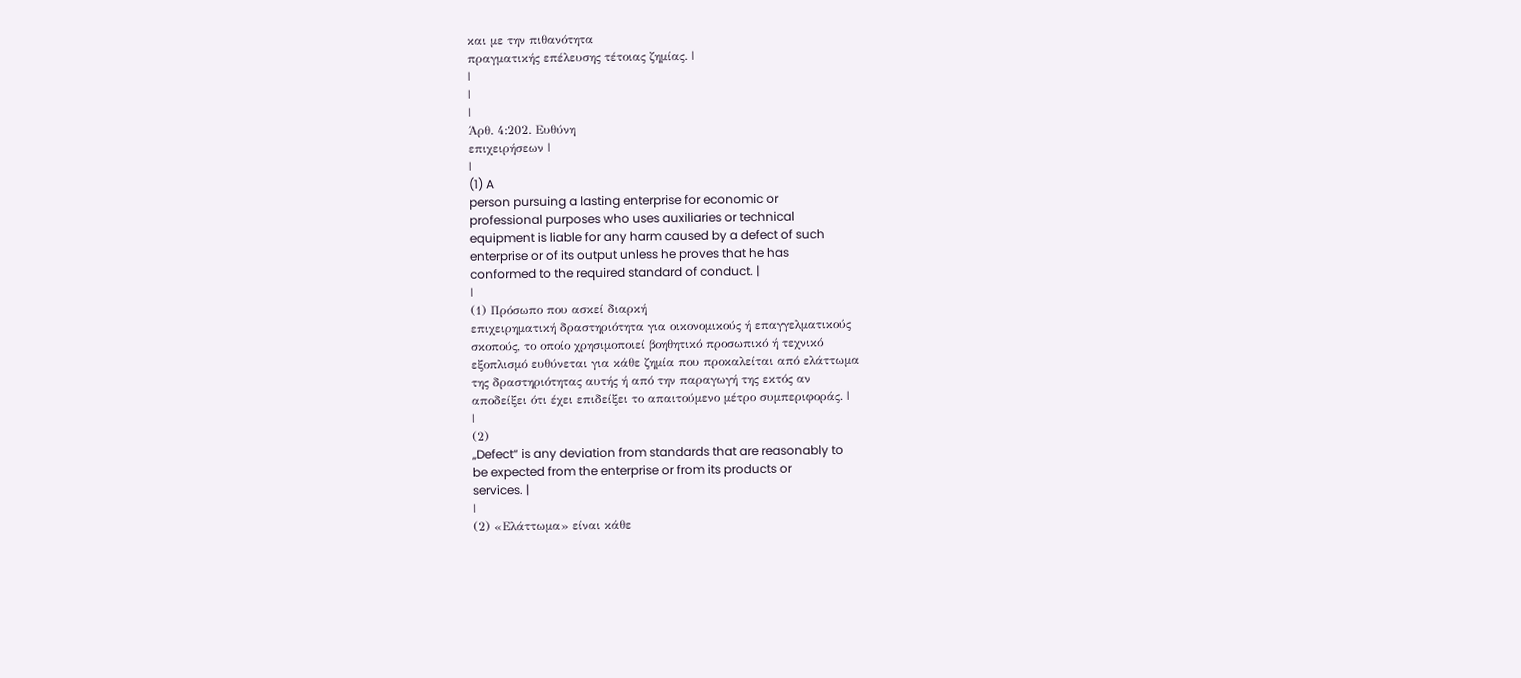και με την πιθανότητα
πραγματικής επέλευσης τέτοιας ζημίας. |
|
|
|
Άρθ. 4:202. Ευθύνη
επιχειρήσεων |
|
(1) A
person pursuing a lasting enterprise for economic or
professional purposes who uses auxiliaries or technical
equipment is liable for any harm caused by a defect of such
enterprise or of its output unless he proves that he has
conformed to the required standard of conduct. |
|
(1) Πρόσωπο που ασκεί διαρκή
επιχειρηματική δραστηριότητα για οικονομικούς ή επαγγελματικούς
σκοπούς, το οποίο χρησιμοποιεί βοηθητικό προσωπικό ή τεχνικό
εξοπλισμό ευθύνεται για κάθε ζημία που προκαλείται από ελάττωμα
της δραστηριότητας αυτής ή από την παραγωγή της εκτός αν
αποδείξει ότι έχει επιδείξει το απαιτούμενο μέτρο συμπεριφοράς. |
|
(2)
„Defect“ is any deviation from standards that are reasonably to
be expected from the enterprise or from its products or
services. |
|
(2) «Ελάττωμα» είναι κάθε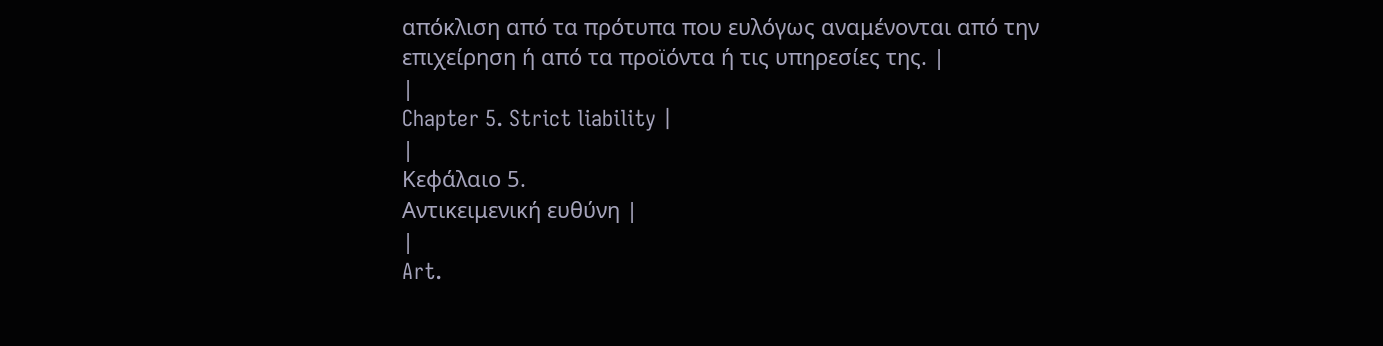απόκλιση από τα πρότυπα που ευλόγως αναμένονται από την
επιχείρηση ή από τα προϊόντα ή τις υπηρεσίες της. |
|
Chapter 5. Strict liability |
|
Κεφάλαιο 5.
Αντικειμενική ευθύνη |
|
Art.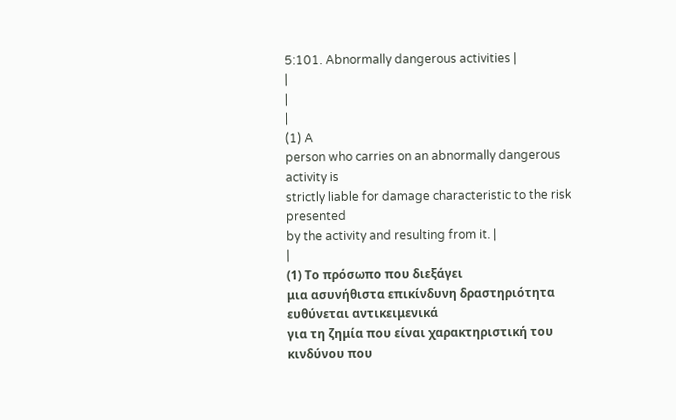5:101. Abnormally dangerous activities |
|
|
|
(1) A
person who carries on an abnormally dangerous activity is
strictly liable for damage characteristic to the risk presented
by the activity and resulting from it. |
|
(1) Το πρόσωπο που διεξάγει
μια ασυνήθιστα επικίνδυνη δραστηριότητα ευθύνεται αντικειμενικά
για τη ζημία που είναι χαρακτηριστική του κινδύνου που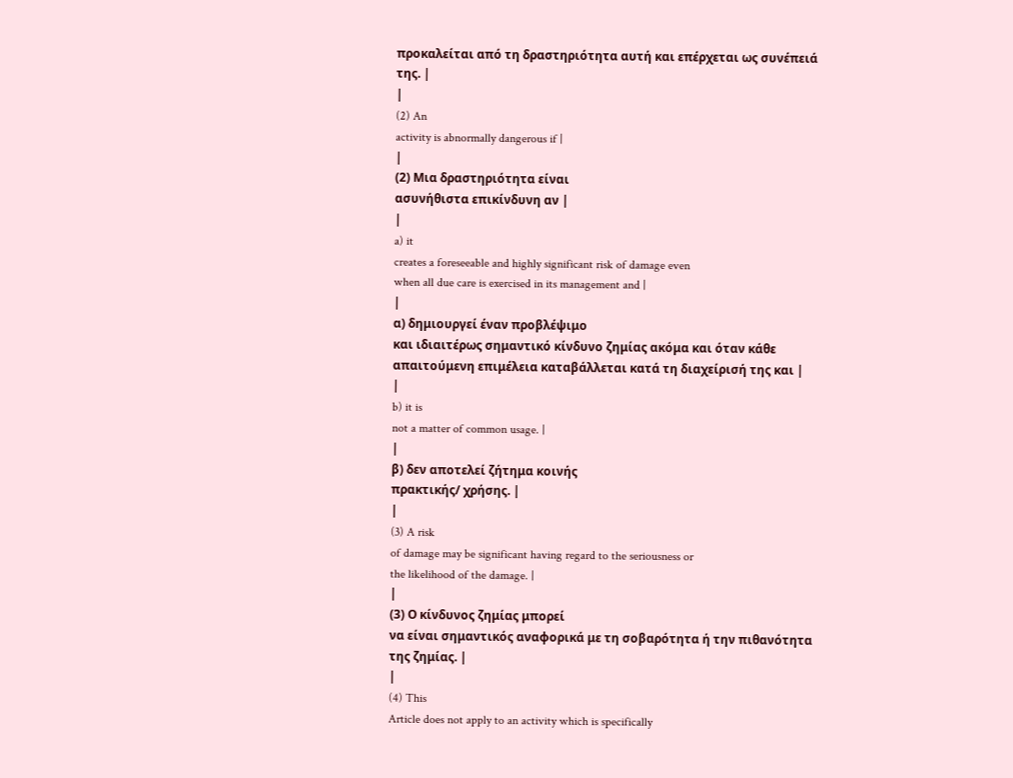προκαλείται από τη δραστηριότητα αυτή και επέρχεται ως συνέπειά
της. |
|
(2) An
activity is abnormally dangerous if |
|
(2) Μια δραστηριότητα είναι
ασυνήθιστα επικίνδυνη αν |
|
a) it
creates a foreseeable and highly significant risk of damage even
when all due care is exercised in its management and |
|
α) δημιουργεί έναν προβλέψιμο
και ιδιαιτέρως σημαντικό κίνδυνο ζημίας ακόμα και όταν κάθε
απαιτούμενη επιμέλεια καταβάλλεται κατά τη διαχείρισή της και |
|
b) it is
not a matter of common usage. |
|
β) δεν αποτελεί ζήτημα κοινής
πρακτικής/ χρήσης. |
|
(3) A risk
of damage may be significant having regard to the seriousness or
the likelihood of the damage. |
|
(3) Ο κίνδυνος ζημίας μπορεί
να είναι σημαντικός αναφορικά με τη σοβαρότητα ή την πιθανότητα
της ζημίας. |
|
(4) This
Article does not apply to an activity which is specifically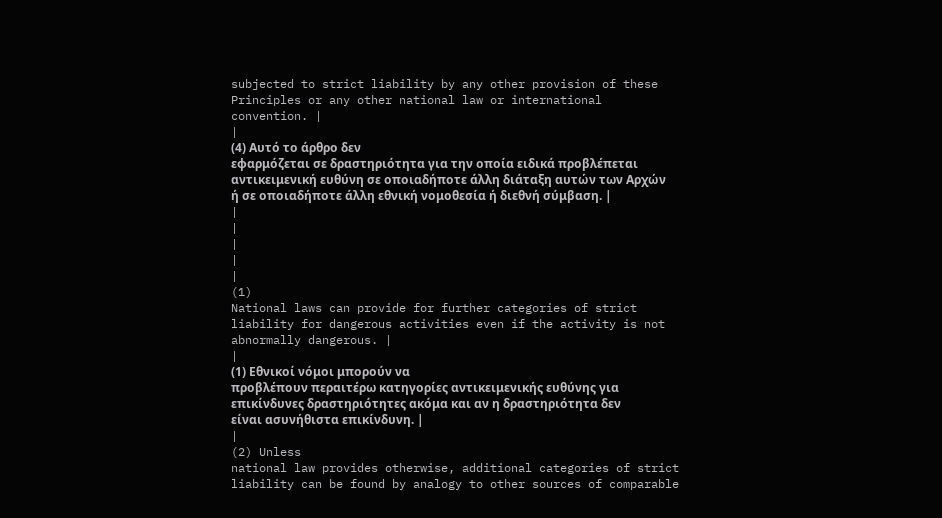subjected to strict liability by any other provision of these
Principles or any other national law or international
convention. |
|
(4) Αυτό το άρθρο δεν
εφαρμόζεται σε δραστηριότητα για την οποία ειδικά προβλέπεται
αντικειμενική ευθύνη σε οποιαδήποτε άλλη διάταξη αυτών των Αρχών
ή σε οποιαδήποτε άλλη εθνική νομοθεσία ή διεθνή σύμβαση. |
|
|
|
|
|
(1)
National laws can provide for further categories of strict
liability for dangerous activities even if the activity is not
abnormally dangerous. |
|
(1) Εθνικοί νόμοι μπορούν να
προβλέπουν περαιτέρω κατηγορίες αντικειμενικής ευθύνης για
επικίνδυνες δραστηριότητες ακόμα και αν η δραστηριότητα δεν
είναι ασυνήθιστα επικίνδυνη. |
|
(2) Unless
national law provides otherwise, additional categories of strict
liability can be found by analogy to other sources of comparable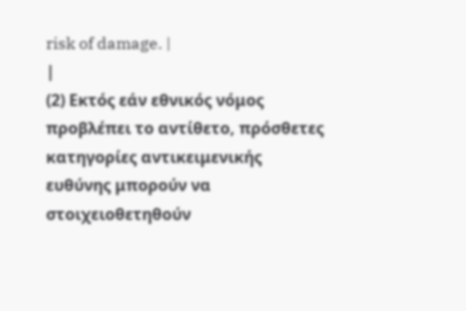risk of damage. |
|
(2) Εκτός εάν εθνικός νόμος
προβλέπει το αντίθετο, πρόσθετες κατηγορίες αντικειμενικής
ευθύνης μπορούν να στοιχειοθετηθούν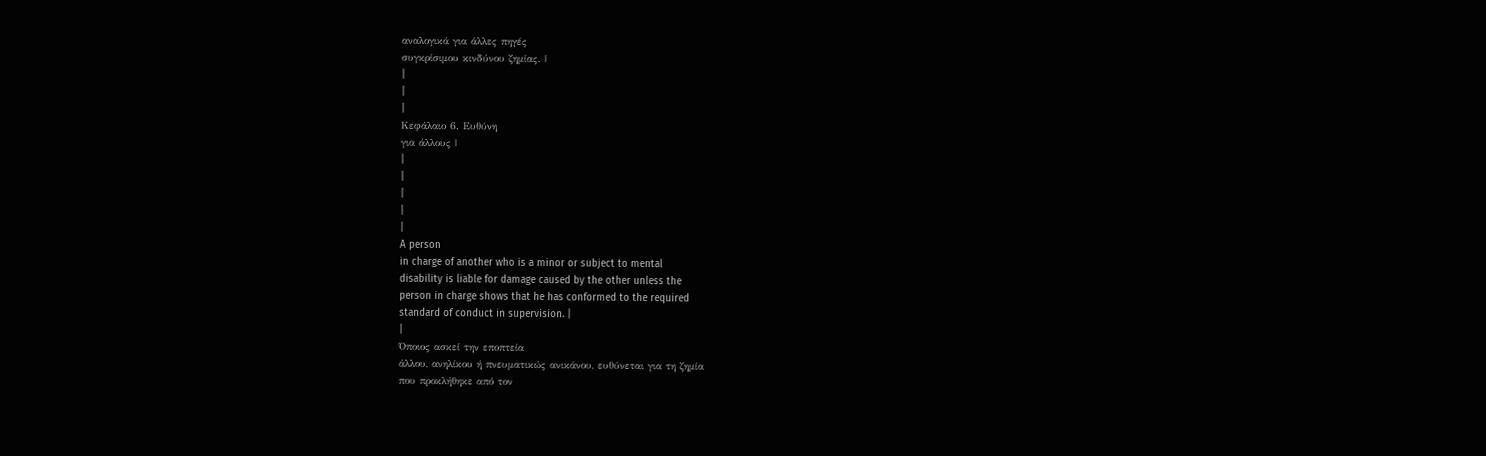αναλογικά για άλλες πηγές
συγκρίσιμου κινδύνου ζημίας. |
|
|
|
Κεφάλαιο 6. Ευθύνη
για άλλους |
|
|
|
|
|
A person
in charge of another who is a minor or subject to mental
disability is liable for damage caused by the other unless the
person in charge shows that he has conformed to the required
standard of conduct in supervision. |
|
Όποιος ασκεί την εποπτεία
άλλου, ανηλίκου ή πνευματικώς ανικάνου, ευθύνεται για τη ζημία
που προκλήθηκε από τον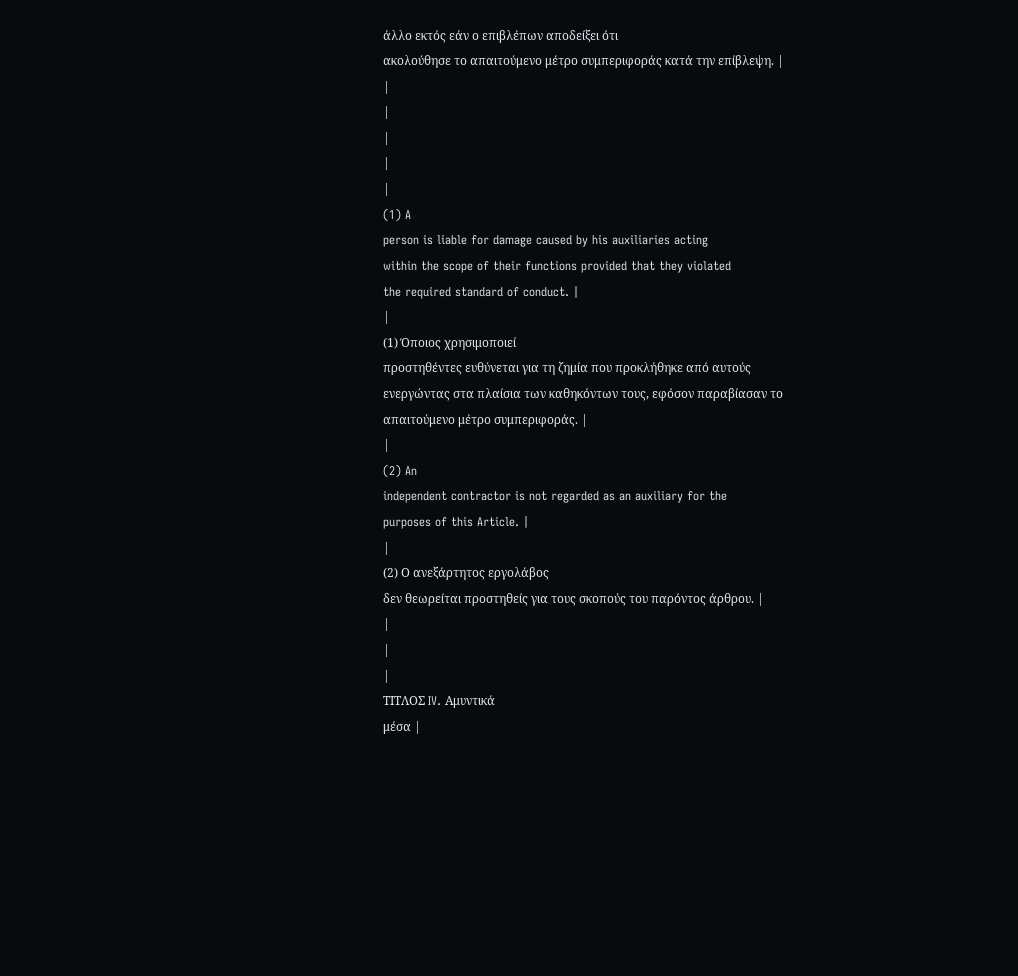άλλο εκτός εάν ο επιβλέπων αποδείξει ότι
ακολούθησε το απαιτούμενο μέτρο συμπεριφοράς κατά την επίβλεψη. |
|
|
|
|
|
(1) A
person is liable for damage caused by his auxiliaries acting
within the scope of their functions provided that they violated
the required standard of conduct. |
|
(1) Όποιος χρησιμοποιεί
προστηθέντες ευθύνεται για τη ζημία που προκλήθηκε από αυτούς
ενεργώντας στα πλαίσια των καθηκόντων τους, εφόσον παραβίασαν το
απαιτούμενο μέτρο συμπεριφοράς. |
|
(2) An
independent contractor is not regarded as an auxiliary for the
purposes of this Article. |
|
(2) Ο ανεξάρτητος εργολάβος
δεν θεωρείται προστηθείς για τους σκοπούς του παρόντος άρθρου. |
|
|
|
ΤΙΤΛΟΣ IV. Αμυντικά
μέσα |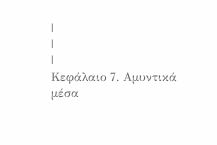|
|
|
Κεφάλαιο 7. Αμυντικά
μέσα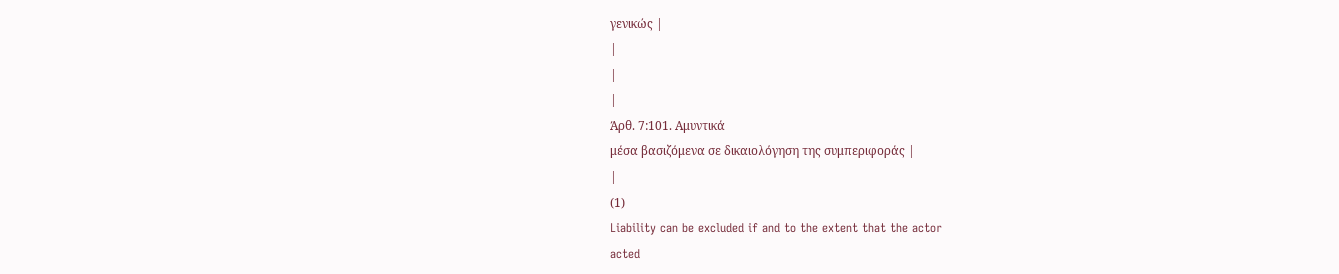γενικώς |
|
|
|
Άρθ. 7:101. Αμυντικά
μέσα βασιζόμενα σε δικαιολόγηση της συμπεριφοράς |
|
(1)
Liability can be excluded if and to the extent that the actor
acted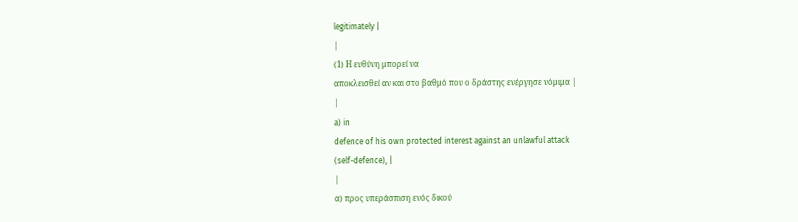legitimately |
|
(1) Η ευθύνη μπορεί να
αποκλεισθεί αν και στο βαθμό που ο δράστης ενέργησε νόμιμα |
|
a) in
defence of his own protected interest against an unlawful attack
(self-defence), |
|
α) προς υπεράσπιση ενός δικού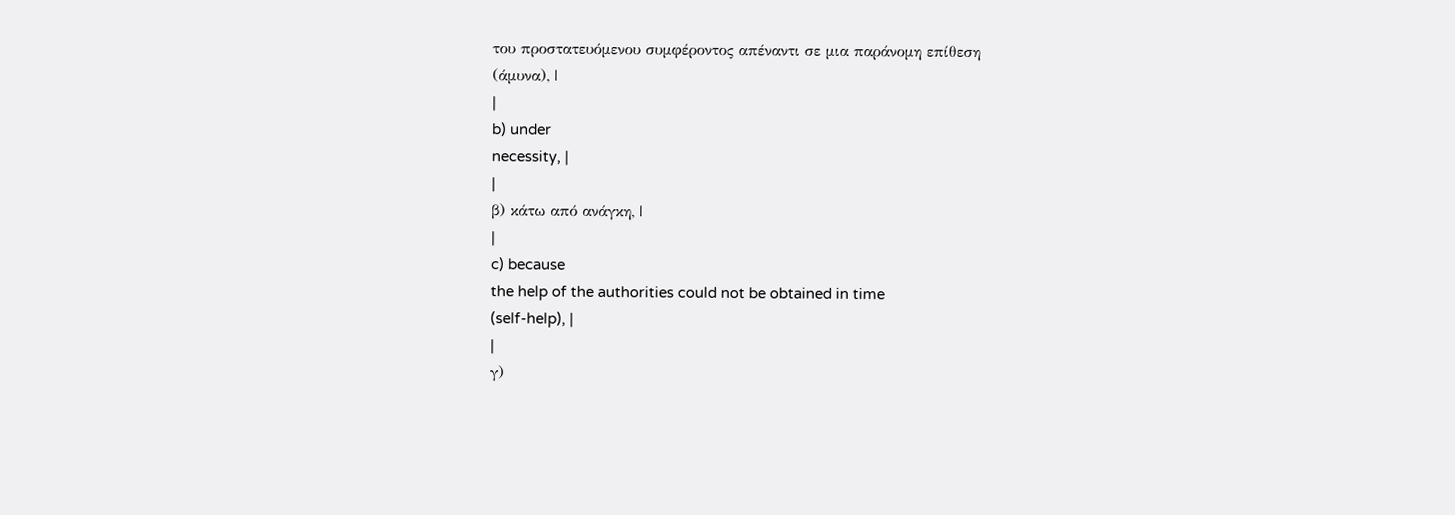του προστατευόμενου συμφέροντος απέναντι σε μια παράνομη επίθεση
(άμυνα), |
|
b) under
necessity, |
|
β) κάτω από ανάγκη, |
|
c) because
the help of the authorities could not be obtained in time
(self-help), |
|
γ)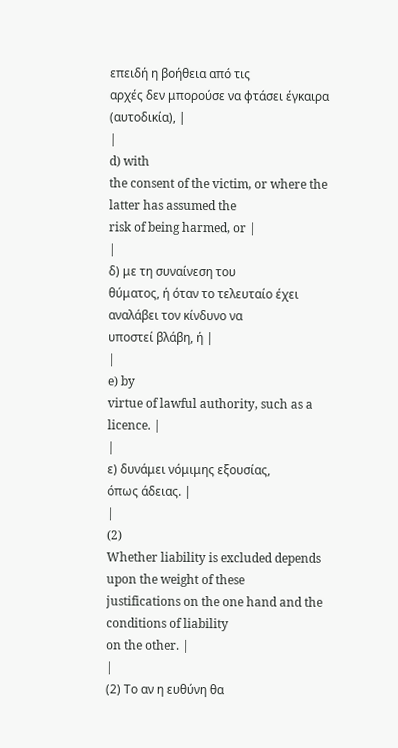επειδή η βοήθεια από τις
αρχές δεν μπορούσε να φτάσει έγκαιρα (αυτοδικία), |
|
d) with
the consent of the victim, or where the latter has assumed the
risk of being harmed, or |
|
δ) με τη συναίνεση του
θύματος, ή όταν το τελευταίο έχει αναλάβει τον κίνδυνο να
υποστεί βλάβη, ή |
|
e) by
virtue of lawful authority, such as a licence. |
|
ε) δυνάμει νόμιμης εξουσίας,
όπως άδειας. |
|
(2)
Whether liability is excluded depends upon the weight of these
justifications on the one hand and the conditions of liability
on the other. |
|
(2) Το αν η ευθύνη θα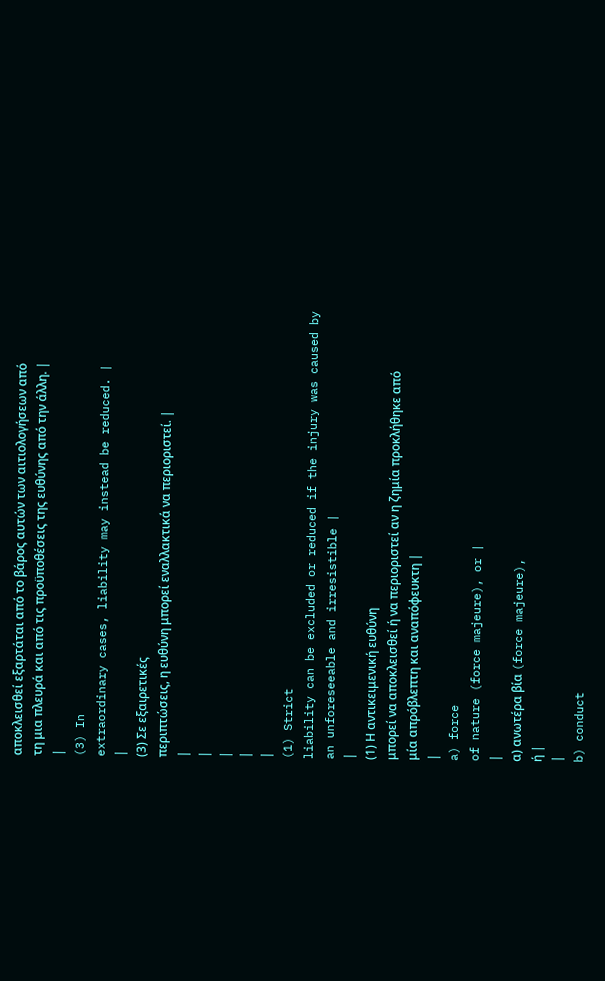αποκλεισθεί εξαρτάται από το βάρος αυτών των αιτιολογήσεων από
τη μια πλευρά και από τις προϋποθέσεις της ευθύνης από την άλλη. |
|
(3) In
extraordinary cases, liability may instead be reduced. |
|
(3) Σε εξαιρετικές
περιπτώσεις, η ευθύνη μπορεί εναλλακτικά να περιοριστεί. |
|
|
|
|
|
(1) Strict
liability can be excluded or reduced if the injury was caused by
an unforeseeable and irresistible |
|
(1) Η αντικειμενική ευθύνη
μπορεί να αποκλεισθεί ή να περιοριστεί αν η ζημία προκλήθηκε από
μία απρόβλεπτη και αναπόφευκτη |
|
a) force
of nature (force majeure), or |
|
α) ανωτέρα βία (force majeure),
ή |
|
b) conduct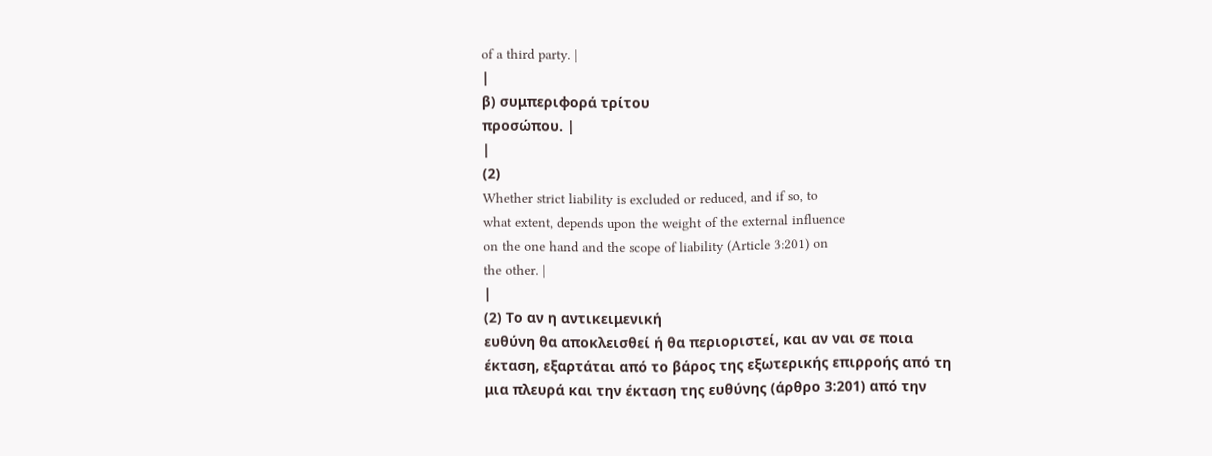of a third party. |
|
β) συμπεριφορά τρίτου
προσώπου. |
|
(2)
Whether strict liability is excluded or reduced, and if so, to
what extent, depends upon the weight of the external influence
on the one hand and the scope of liability (Article 3:201) on
the other. |
|
(2) Το αν η αντικειμενική
ευθύνη θα αποκλεισθεί ή θα περιοριστεί, και αν ναι σε ποια
έκταση, εξαρτάται από το βάρος της εξωτερικής επιρροής από τη
μια πλευρά και την έκταση της ευθύνης (άρθρο 3:201) από την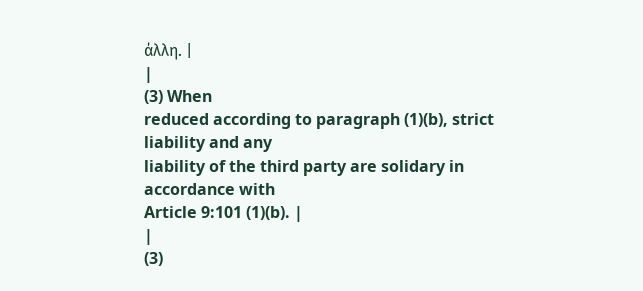άλλη. |
|
(3) When
reduced according to paragraph (1)(b), strict liability and any
liability of the third party are solidary in accordance with
Article 9:101 (1)(b). |
|
(3)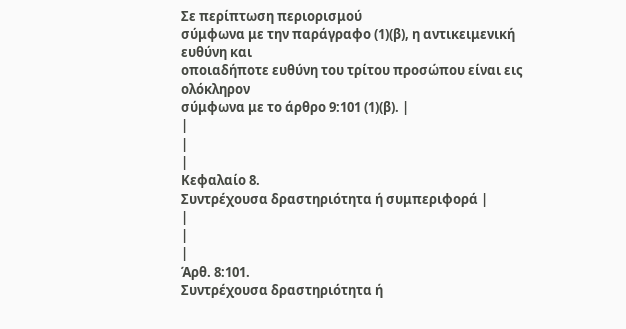Σε περίπτωση περιορισμού
σύμφωνα με την παράγραφο (1)(β), η αντικειμενική ευθύνη και
οποιαδήποτε ευθύνη του τρίτου προσώπου είναι εις ολόκληρον
σύμφωνα με το άρθρο 9:101 (1)(β). |
|
|
|
Κεφαλαίο 8.
Συντρέχουσα δραστηριότητα ή συμπεριφορά |
|
|
|
Άρθ. 8:101.
Συντρέχουσα δραστηριότητα ή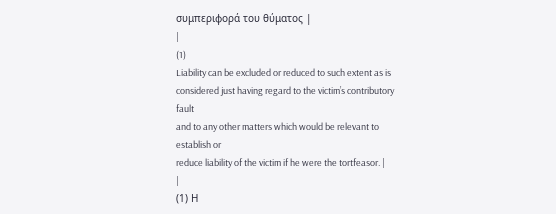συμπεριφορά του θύματος |
|
(1)
Liability can be excluded or reduced to such extent as is
considered just having regard to the victim’s contributory fault
and to any other matters which would be relevant to establish or
reduce liability of the victim if he were the tortfeasor. |
|
(1) Η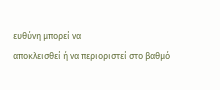ευθύνη μπορεί να
αποκλεισθεί ή να περιοριστεί στο βαθμό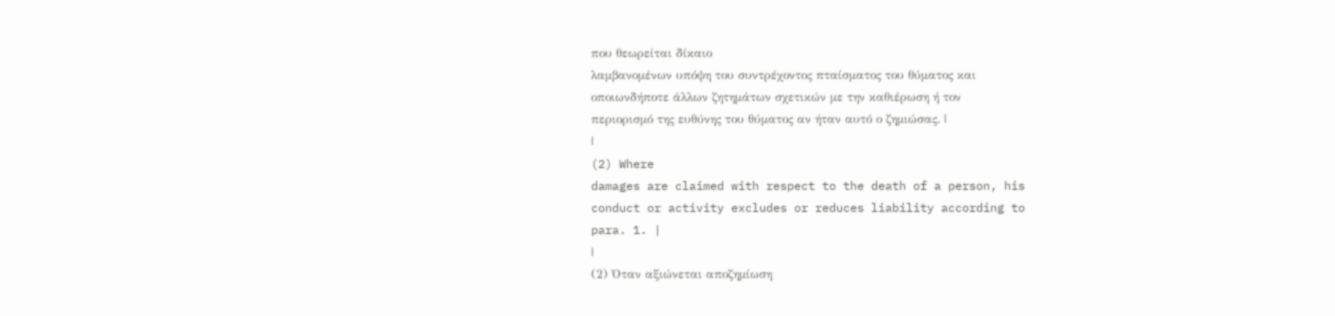που θεωρείται δίκαιο
λαμβανομένων υπόψη του συντρέχοντος πταίσματος του θύματος και
οποιωνδήποτε άλλων ζητημάτων σχετικών με την καθιέρωση ή τον
περιορισμό της ευθύνης του θύματος αν ήταν αυτό ο ζημιώσας. |
|
(2) Where
damages are claimed with respect to the death of a person, his
conduct or activity excludes or reduces liability according to
para. 1. |
|
(2) Όταν αξιώνεται αποζημίωση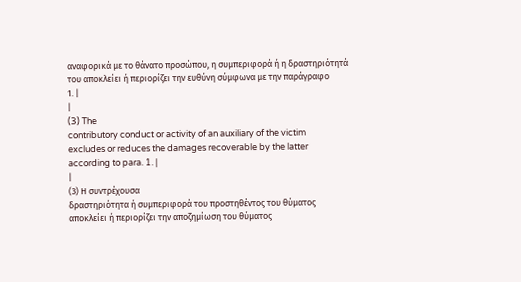αναφορικά με το θάνατο προσώπου, η συμπεριφορά ή η δραστηριότητά
του αποκλείει ή περιορίζει την ευθύνη σύμφωνα με την παράγραφο
1. |
|
(3) The
contributory conduct or activity of an auxiliary of the victim
excludes or reduces the damages recoverable by the latter
according to para. 1. |
|
(3) Η συντρέχουσα
δραστηριότητα ή συμπεριφορά του προστηθέντος του θύματος
αποκλείει ή περιορίζει την αποζημίωση του θύματος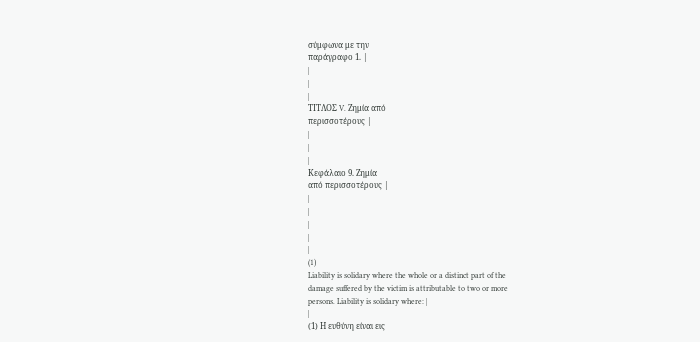σύμφωνα με την
παράγραφο 1. |
|
|
|
ΤΙΤΛΟΣ V. Ζημία από
περισσοτέρους |
|
|
|
Κεφάλαιο 9. Ζημία
από περισσοτέρους |
|
|
|
|
|
(1)
Liability is solidary where the whole or a distinct part of the
damage suffered by the victim is attributable to two or more
persons. Liability is solidary where: |
|
(1) Η ευθύνη είναι εις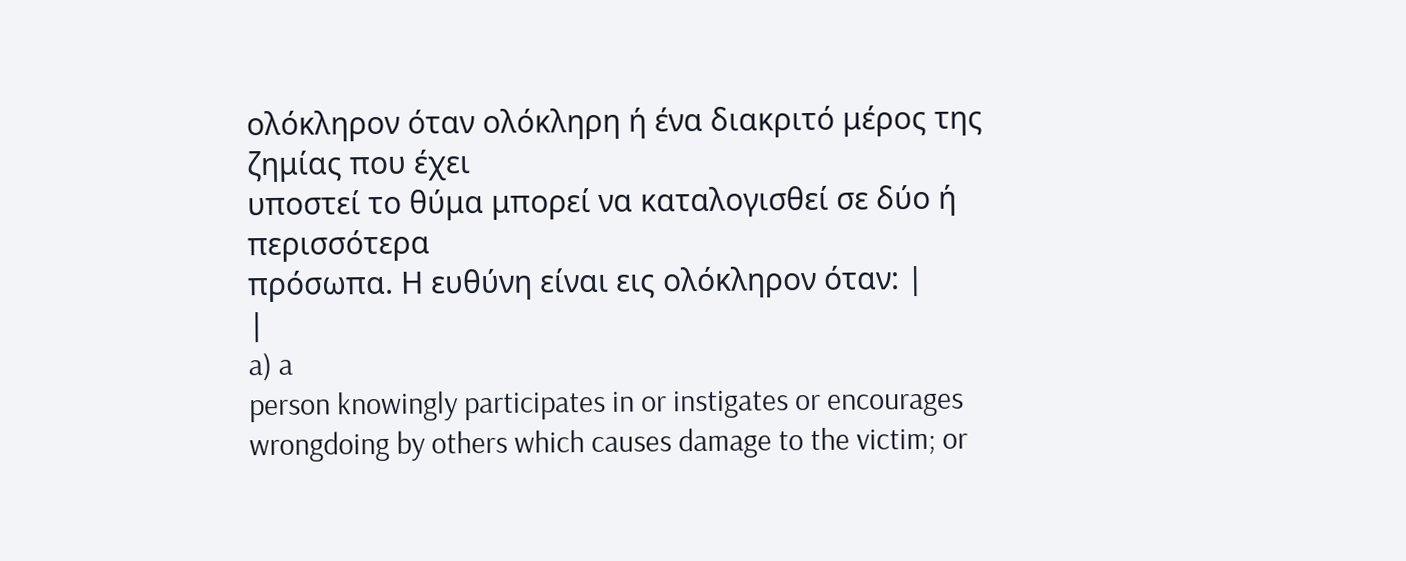ολόκληρον όταν ολόκληρη ή ένα διακριτό μέρος της ζημίας που έχει
υποστεί το θύμα μπορεί να καταλογισθεί σε δύο ή περισσότερα
πρόσωπα. Η ευθύνη είναι εις ολόκληρον όταν: |
|
a) a
person knowingly participates in or instigates or encourages
wrongdoing by others which causes damage to the victim; or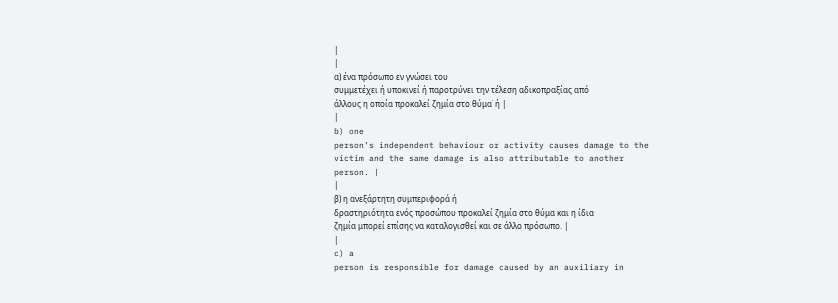|
|
α) ένα πρόσωπο εν γνώσει του
συμμετέχει ή υποκινεί ή παροτρύνει την τέλεση αδικοπραξίας από
άλλους η οποία προκαλεί ζημία στο θύμα˙ ή |
|
b) one
person’s independent behaviour or activity causes damage to the
victim and the same damage is also attributable to another
person. |
|
β) η ανεξάρτητη συμπεριφορά ή
δραστηριότητα ενός προσώπου προκαλεί ζημία στο θύμα και η ίδια
ζημία μπορεί επίσης να καταλογισθεί και σε άλλο πρόσωπο. |
|
c) a
person is responsible for damage caused by an auxiliary in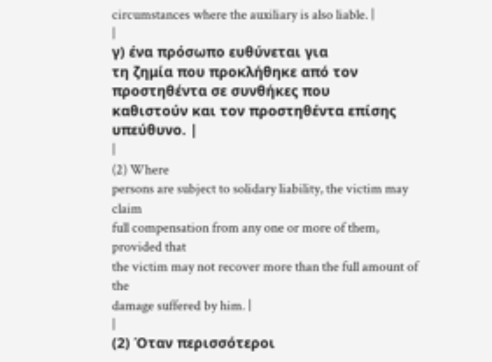circumstances where the auxiliary is also liable. |
|
γ) ένα πρόσωπο ευθύνεται για
τη ζημία που προκλήθηκε από τον προστηθέντα σε συνθήκες που
καθιστούν και τον προστηθέντα επίσης υπεύθυνο. |
|
(2) Where
persons are subject to solidary liability, the victim may claim
full compensation from any one or more of them, provided that
the victim may not recover more than the full amount of the
damage suffered by him. |
|
(2) Όταν περισσότεροι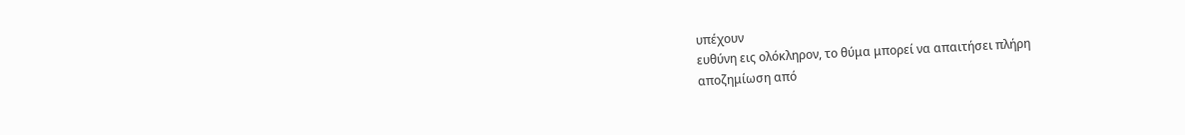υπέχουν
ευθύνη εις ολόκληρον, το θύμα μπορεί να απαιτήσει πλήρη
αποζημίωση από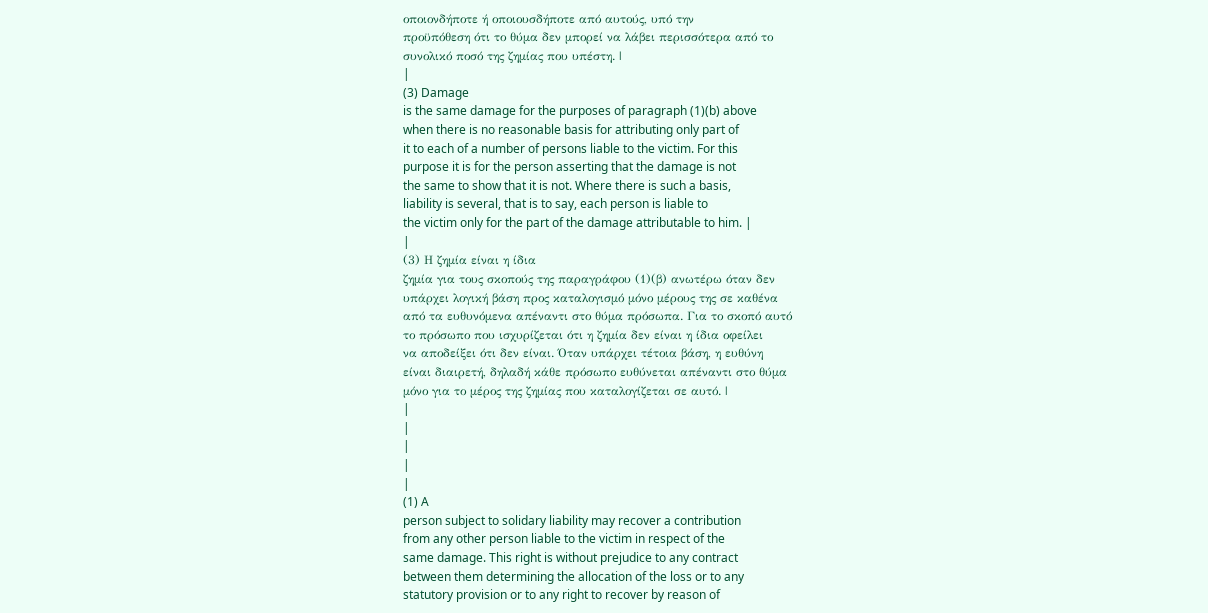οποιονδήποτε ή οποιουσδήποτε από αυτούς, υπό την
προϋπόθεση ότι το θύμα δεν μπορεί να λάβει περισσότερα από το
συνολικό ποσό της ζημίας που υπέστη. |
|
(3) Damage
is the same damage for the purposes of paragraph (1)(b) above
when there is no reasonable basis for attributing only part of
it to each of a number of persons liable to the victim. For this
purpose it is for the person asserting that the damage is not
the same to show that it is not. Where there is such a basis,
liability is several, that is to say, each person is liable to
the victim only for the part of the damage attributable to him. |
|
(3) Η ζημία είναι η ίδια
ζημία για τους σκοπούς της παραγράφου (1)(β) ανωτέρω όταν δεν
υπάρχει λογική βάση προς καταλογισμό μόνο μέρους της σε καθένα
από τα ευθυνόμενα απέναντι στο θύμα πρόσωπα. Για το σκοπό αυτό
το πρόσωπο που ισχυρίζεται ότι η ζημία δεν είναι η ίδια οφείλει
να αποδείξει ότι δεν είναι. Όταν υπάρχει τέτοια βάση, η ευθύνη
είναι διαιρετή, δηλαδή κάθε πρόσωπο ευθύνεται απέναντι στο θύμα
μόνο για το μέρος της ζημίας που καταλογίζεται σε αυτό. |
|
|
|
|
|
(1) A
person subject to solidary liability may recover a contribution
from any other person liable to the victim in respect of the
same damage. This right is without prejudice to any contract
between them determining the allocation of the loss or to any
statutory provision or to any right to recover by reason of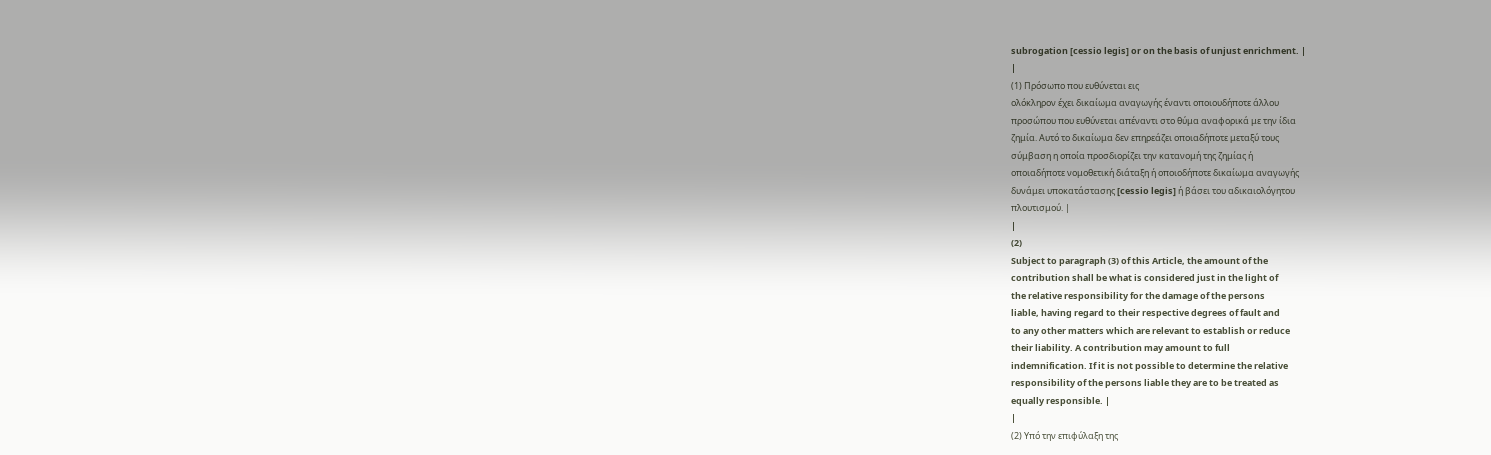subrogation [cessio legis] or on the basis of unjust enrichment. |
|
(1) Πρόσωπο που ευθύνεται εις
ολόκληρον έχει δικαίωμα αναγωγής έναντι οποιουδήποτε άλλου
προσώπου που ευθύνεται απέναντι στο θύμα αναφορικά με την ίδια
ζημία. Αυτό το δικαίωμα δεν επηρεάζει οποιαδήποτε μεταξύ τους
σύμβαση η οποία προσδιορίζει την κατανομή της ζημίας ή
οποιαδήποτε νομοθετική διάταξη ή οποιοδήποτε δικαίωμα αναγωγής
δυνάμει υποκατάστασης [cessio legis] ή βάσει του αδικαιολόγητου
πλουτισμού. |
|
(2)
Subject to paragraph (3) of this Article, the amount of the
contribution shall be what is considered just in the light of
the relative responsibility for the damage of the persons
liable, having regard to their respective degrees of fault and
to any other matters which are relevant to establish or reduce
their liability. A contribution may amount to full
indemnification. If it is not possible to determine the relative
responsibility of the persons liable they are to be treated as
equally responsible. |
|
(2) Υπό την επιφύλαξη της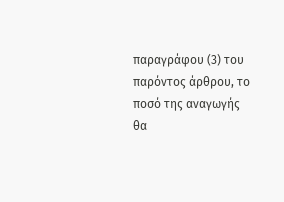παραγράφου (3) του παρόντος άρθρου, το ποσό της αναγωγής θα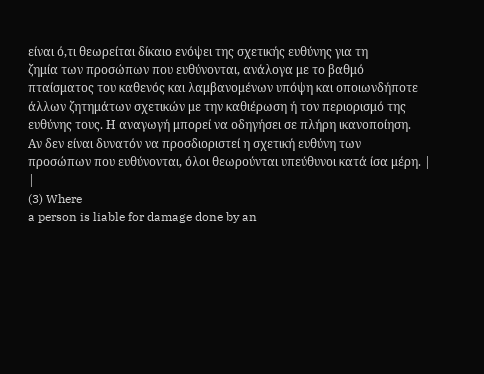είναι ό,τι θεωρείται δίκαιο ενόψει της σχετικής ευθύνης για τη
ζημία των προσώπων που ευθύνονται, ανάλογα με το βαθμό
πταίσματος του καθενός και λαμβανομένων υπόψη και οποιωνδήποτε
άλλων ζητημάτων σχετικών με την καθιέρωση ή τον περιορισμό της
ευθύνης τους. Η αναγωγή μπορεί να οδηγήσει σε πλήρη ικανοποίηση.
Αν δεν είναι δυνατόν να προσδιοριστεί η σχετική ευθύνη των
προσώπων που ευθύνονται, όλοι θεωρούνται υπεύθυνοι κατά ίσα μέρη. |
|
(3) Where
a person is liable for damage done by an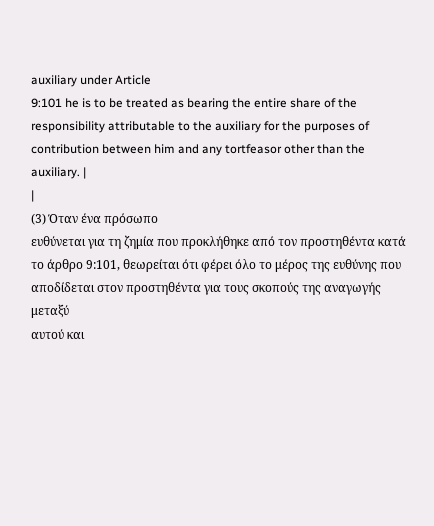auxiliary under Article
9:101 he is to be treated as bearing the entire share of the
responsibility attributable to the auxiliary for the purposes of
contribution between him and any tortfeasor other than the
auxiliary. |
|
(3) Όταν ένα πρόσωπο
ευθύνεται για τη ζημία που προκλήθηκε από τον προστηθέντα κατά
το άρθρο 9:101, θεωρείται ότι φέρει όλο το μέρος της ευθύνης που
αποδίδεται στον προστηθέντα για τους σκοπούς της αναγωγής μεταξύ
αυτού και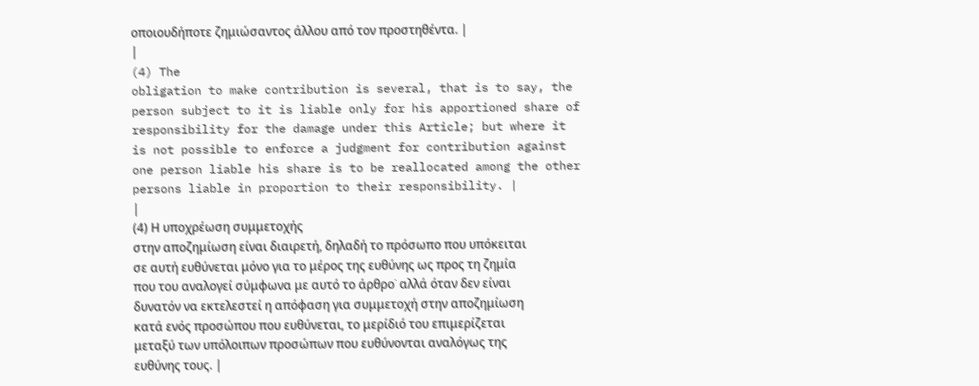οποιουδήποτε ζημιώσαντος άλλου από τον προστηθέντα. |
|
(4) The
obligation to make contribution is several, that is to say, the
person subject to it is liable only for his apportioned share of
responsibility for the damage under this Article; but where it
is not possible to enforce a judgment for contribution against
one person liable his share is to be reallocated among the other
persons liable in proportion to their responsibility. |
|
(4) Η υποχρέωση συμμετοχής
στην αποζημίωση είναι διαιρετή, δηλαδή το πρόσωπο που υπόκειται
σε αυτή ευθύνεται μόνο για το μέρος της ευθύνης ως προς τη ζημία
που του αναλογεί σύμφωνα με αυτό το άρθρο˙ αλλά όταν δεν είναι
δυνατόν να εκτελεστεί η απόφαση για συμμετοχή στην αποζημίωση
κατά ενός προσώπου που ευθύνεται, το μερίδιό του επιμερίζεται
μεταξύ των υπόλοιπων προσώπων που ευθύνονται αναλόγως της
ευθύνης τους. |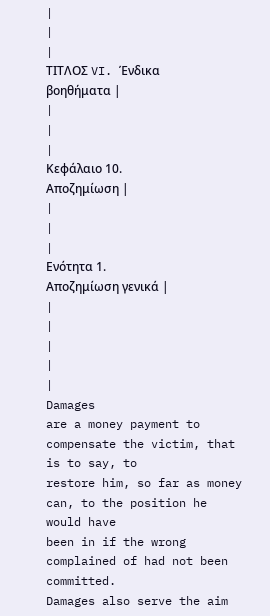|
|
|
ΤΙΤΛΟΣ VI. Ένδικα
βοηθήματα |
|
|
|
Κεφάλαιο 10.
Αποζημίωση |
|
|
|
Ενότητα 1.
Αποζημίωση γενικά |
|
|
|
|
|
Damages
are a money payment to compensate the victim, that is to say, to
restore him, so far as money can, to the position he would have
been in if the wrong complained of had not been committed.
Damages also serve the aim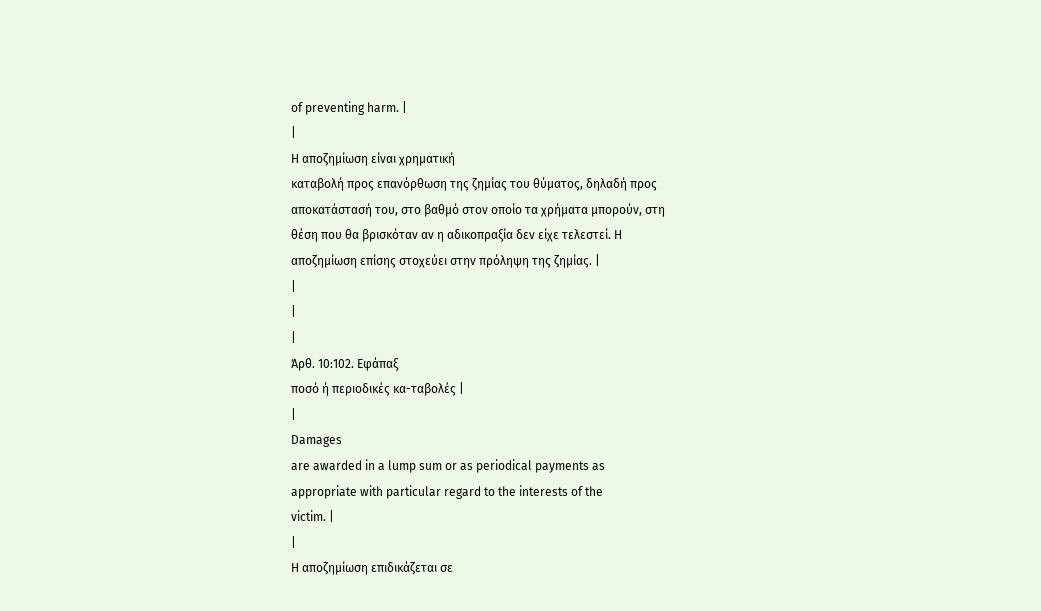of preventing harm. |
|
Η αποζημίωση είναι χρηματική
καταβολή προς επανόρθωση της ζημίας του θύματος, δηλαδή προς
αποκατάστασή του, στο βαθμό στον οποίο τα χρήματα μπορούν, στη
θέση που θα βρισκόταν αν η αδικοπραξία δεν είχε τελεστεί. Η
αποζημίωση επίσης στοχεύει στην πρόληψη της ζημίας. |
|
|
|
Άρθ. 10:102. Εφάπαξ
ποσό ή περιοδικές κα-ταβολές |
|
Damages
are awarded in a lump sum or as periodical payments as
appropriate with particular regard to the interests of the
victim. |
|
Η αποζημίωση επιδικάζεται σε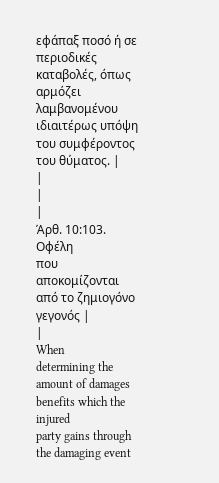εφάπαξ ποσό ή σε περιοδικές καταβολές, όπως αρμόζει λαμβανομένου
ιδιαιτέρως υπόψη του συμφέροντος του θύματος. |
|
|
|
Άρθ. 10:103. Οφέλη
που αποκομίζονται από το ζημιογόνο γεγονός |
|
When
determining the amount of damages benefits which the injured
party gains through the damaging event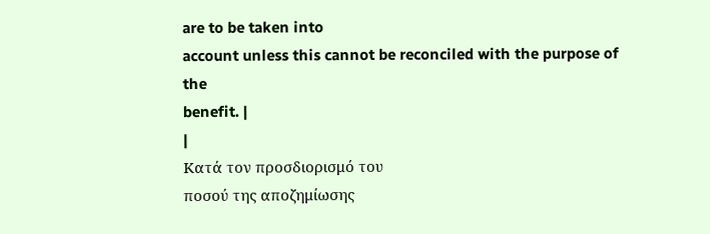are to be taken into
account unless this cannot be reconciled with the purpose of the
benefit. |
|
Κατά τον προσδιορισμό του
ποσού της αποζημίωσης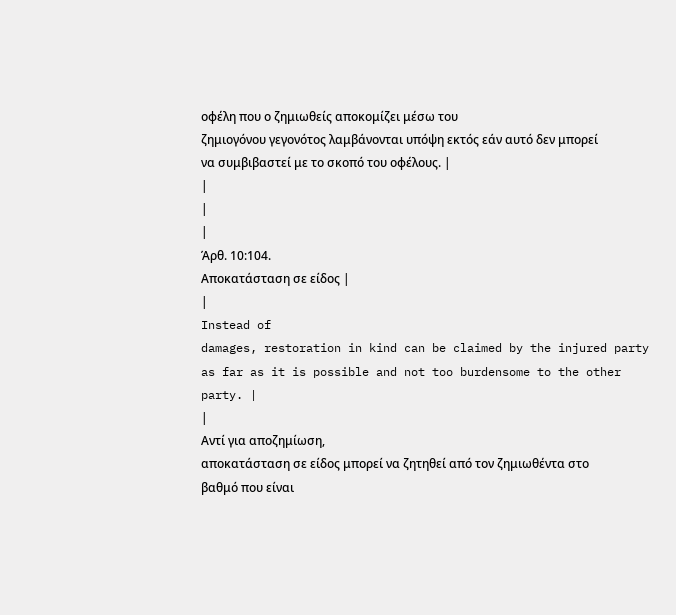οφέλη που ο ζημιωθείς αποκομίζει μέσω του
ζημιογόνου γεγονότος λαμβάνονται υπόψη εκτός εάν αυτό δεν μπορεί
να συμβιβαστεί με το σκοπό του οφέλους. |
|
|
|
Άρθ. 10:104.
Αποκατάσταση σε είδος |
|
Instead of
damages, restoration in kind can be claimed by the injured party
as far as it is possible and not too burdensome to the other
party. |
|
Αντί για αποζημίωση,
αποκατάσταση σε είδος μπορεί να ζητηθεί από τον ζημιωθέντα στο
βαθμό που είναι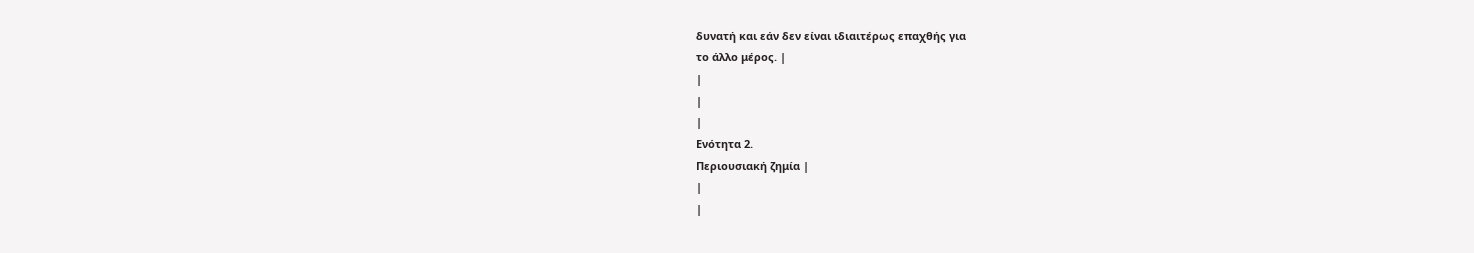δυνατή και εάν δεν είναι ιδιαιτέρως επαχθής για
το άλλο μέρος. |
|
|
|
Ενότητα 2.
Περιουσιακή ζημία |
|
|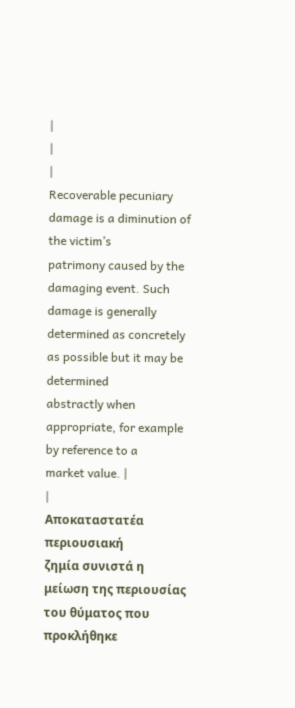|
|
|
Recoverable pecuniary damage is a diminution of the victim’s
patrimony caused by the damaging event. Such damage is generally
determined as concretely as possible but it may be determined
abstractly when appropriate, for example by reference to a
market value. |
|
Αποκαταστατέα περιουσιακή
ζημία συνιστά η μείωση της περιουσίας του θύματος που προκλήθηκε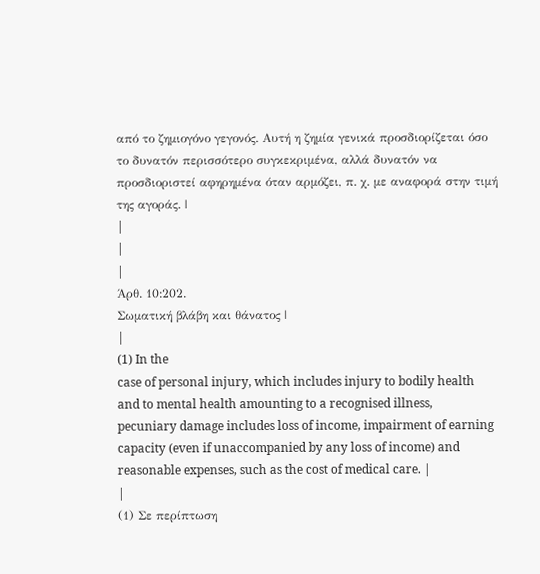από το ζημιογόνο γεγονός. Αυτή η ζημία γενικά προσδιορίζεται όσο
το δυνατόν περισσότερο συγκεκριμένα, αλλά δυνατόν να
προσδιοριστεί αφηρημένα όταν αρμόζει, π. χ. με αναφορά στην τιμή
της αγοράς. |
|
|
|
Άρθ. 10:202.
Σωματική βλάβη και θάνατος |
|
(1) In the
case of personal injury, which includes injury to bodily health
and to mental health amounting to a recognised illness,
pecuniary damage includes loss of income, impairment of earning
capacity (even if unaccompanied by any loss of income) and
reasonable expenses, such as the cost of medical care. |
|
(1) Σε περίπτωση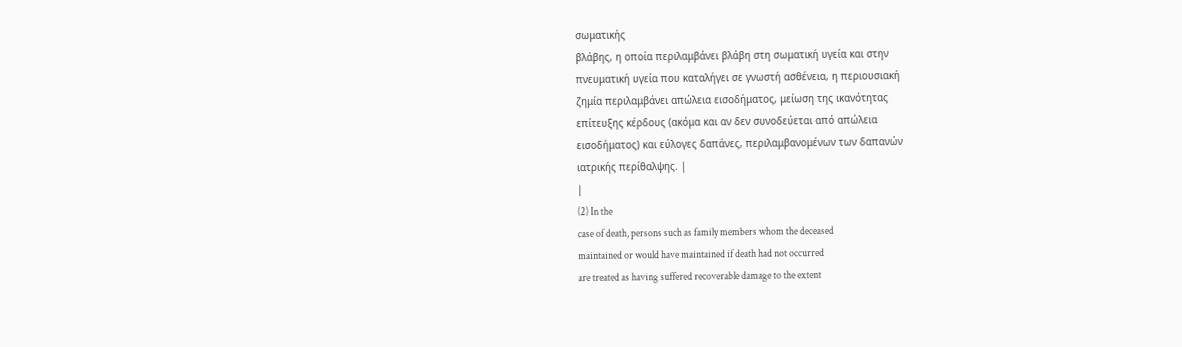σωματικής
βλάβης, η οποία περιλαμβάνει βλάβη στη σωματική υγεία και στην
πνευματική υγεία που καταλήγει σε γνωστή ασθένεια, η περιουσιακή
ζημία περιλαμβάνει απώλεια εισοδήματος, μείωση της ικανότητας
επίτευξης κέρδους (ακόμα και αν δεν συνοδεύεται από απώλεια
εισοδήματος) και εύλογες δαπάνες, περιλαμβανομένων των δαπανών
ιατρικής περίθαλψης. |
|
(2) In the
case of death, persons such as family members whom the deceased
maintained or would have maintained if death had not occurred
are treated as having suffered recoverable damage to the extent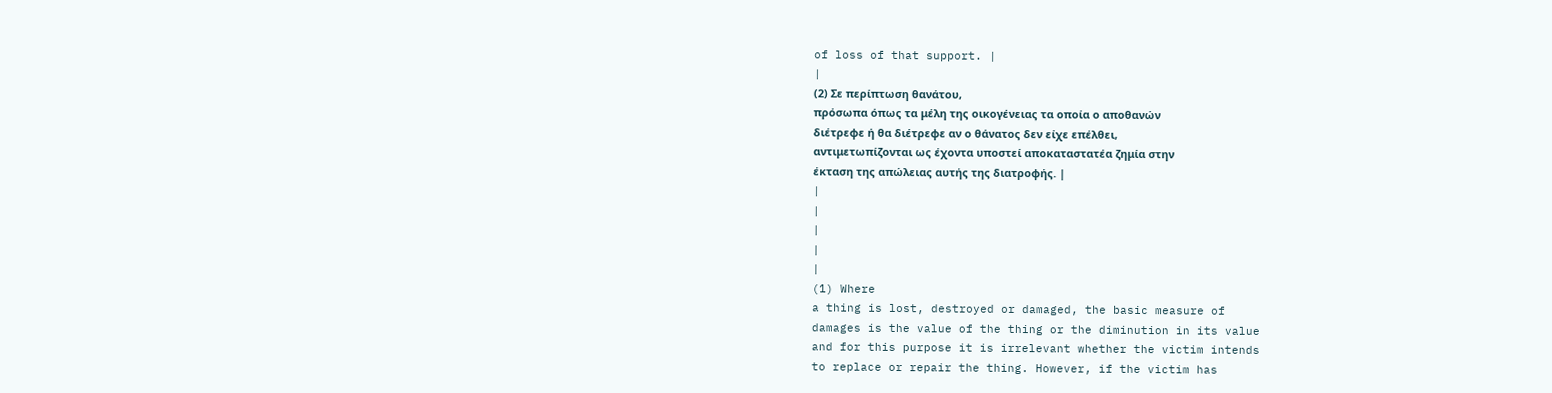of loss of that support. |
|
(2) Σε περίπτωση θανάτου,
πρόσωπα όπως τα μέλη της οικογένειας τα οποία ο αποθανών
διέτρεφε ή θα διέτρεφε αν ο θάνατος δεν είχε επέλθει,
αντιμετωπίζονται ως έχοντα υποστεί αποκαταστατέα ζημία στην
έκταση της απώλειας αυτής της διατροφής. |
|
|
|
|
|
(1) Where
a thing is lost, destroyed or damaged, the basic measure of
damages is the value of the thing or the diminution in its value
and for this purpose it is irrelevant whether the victim intends
to replace or repair the thing. However, if the victim has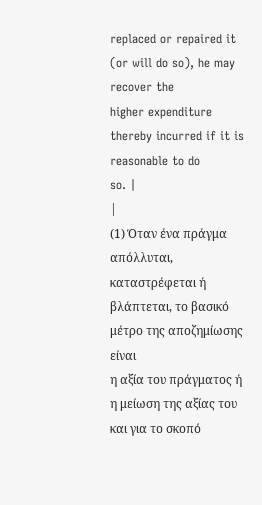replaced or repaired it (or will do so), he may recover the
higher expenditure thereby incurred if it is reasonable to do
so. |
|
(1) Όταν ένα πράγμα απόλλυται,
καταστρέφεται ή βλάπτεται, το βασικό μέτρο της αποζημίωσης είναι
η αξία του πράγματος ή η μείωση της αξίας του και για το σκοπό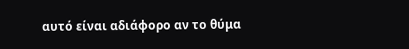αυτό είναι αδιάφορο αν το θύμα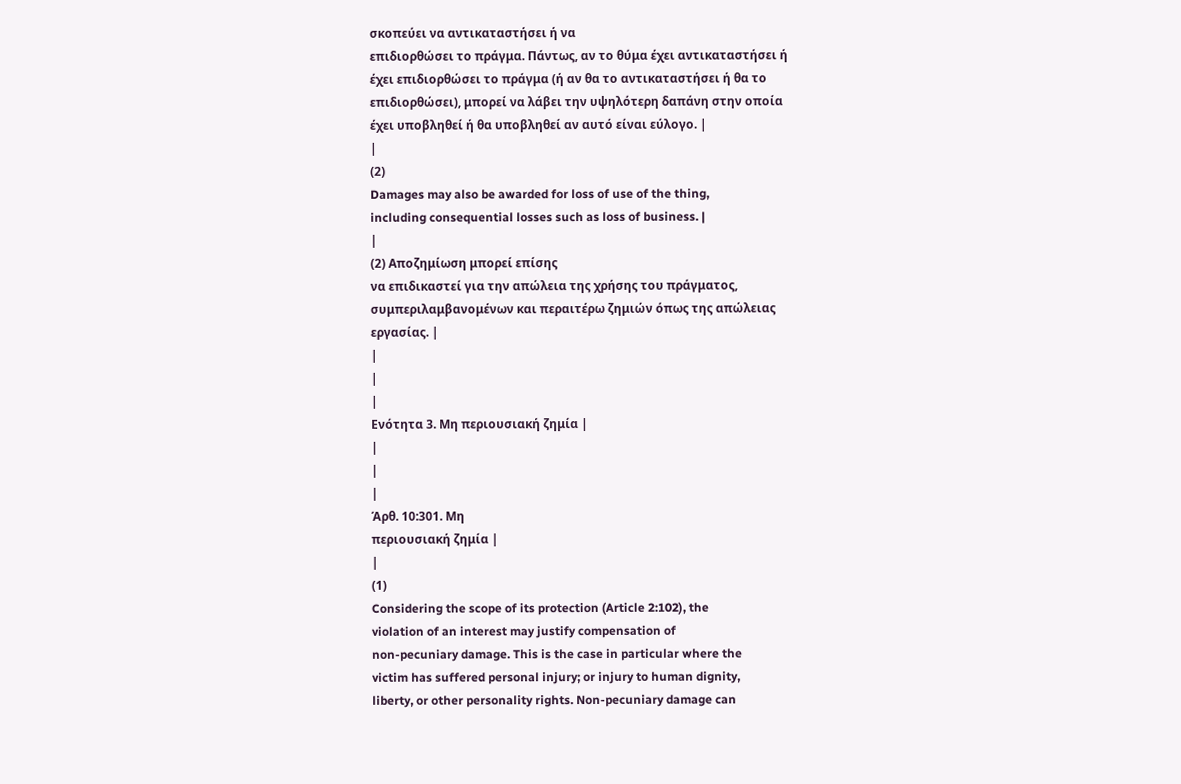σκοπεύει να αντικαταστήσει ή να
επιδιορθώσει το πράγμα. Πάντως, αν το θύμα έχει αντικαταστήσει ή
έχει επιδιορθώσει το πράγμα (ή αν θα το αντικαταστήσει ή θα το
επιδιορθώσει), μπορεί να λάβει την υψηλότερη δαπάνη στην οποία
έχει υποβληθεί ή θα υποβληθεί αν αυτό είναι εύλογο. |
|
(2)
Damages may also be awarded for loss of use of the thing,
including consequential losses such as loss of business. |
|
(2) Αποζημίωση μπορεί επίσης
να επιδικαστεί για την απώλεια της χρήσης του πράγματος,
συμπεριλαμβανομένων και περαιτέρω ζημιών όπως της απώλειας
εργασίας. |
|
|
|
Ενότητα 3. Μη περιουσιακή ζημία |
|
|
|
Άρθ. 10:301. Μη
περιουσιακή ζημία |
|
(1)
Considering the scope of its protection (Article 2:102), the
violation of an interest may justify compensation of
non-pecuniary damage. This is the case in particular where the
victim has suffered personal injury; or injury to human dignity,
liberty, or other personality rights. Non-pecuniary damage can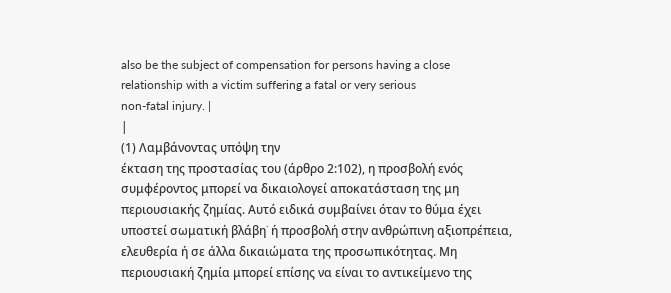also be the subject of compensation for persons having a close
relationship with a victim suffering a fatal or very serious
non-fatal injury. |
|
(1) Λαμβάνοντας υπόψη την
έκταση της προστασίας του (άρθρο 2:102), η προσβολή ενός
συμφέροντος μπορεί να δικαιολογεί αποκατάσταση της μη
περιουσιακής ζημίας. Αυτό ειδικά συμβαίνει όταν το θύμα έχει
υποστεί σωματική βλάβη˙ ή προσβολή στην ανθρώπινη αξιοπρέπεια,
ελευθερία ή σε άλλα δικαιώματα της προσωπικότητας. Μη
περιουσιακή ζημία μπορεί επίσης να είναι το αντικείμενο της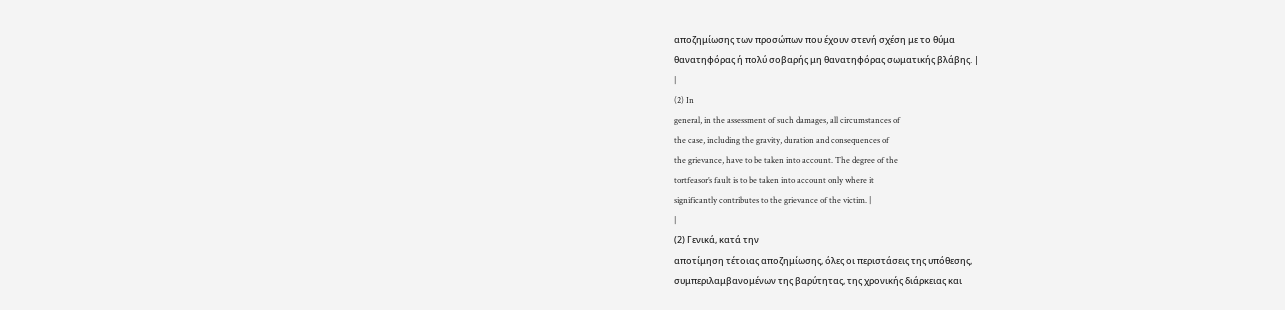αποζημίωσης των προσώπων που έχουν στενή σχέση με το θύμα
θανατηφόρας ή πολύ σοβαρής μη θανατηφόρας σωματικής βλάβης. |
|
(2) In
general, in the assessment of such damages, all circumstances of
the case, including the gravity, duration and consequences of
the grievance, have to be taken into account. The degree of the
tortfeasor’s fault is to be taken into account only where it
significantly contributes to the grievance of the victim. |
|
(2) Γενικά, κατά την
αποτίμηση τέτοιας αποζημίωσης, όλες οι περιστάσεις της υπόθεσης,
συμπεριλαμβανομένων της βαρύτητας, της χρονικής διάρκειας και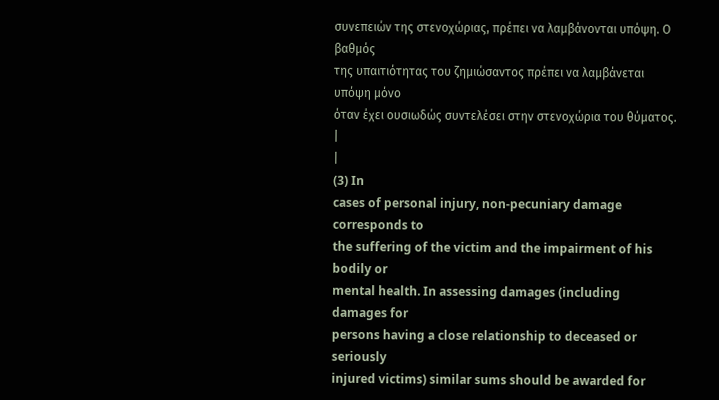συνεπειών της στενοχώριας, πρέπει να λαμβάνονται υπόψη. Ο βαθμός
της υπαιτιότητας του ζημιώσαντος πρέπει να λαμβάνεται υπόψη μόνο
όταν έχει ουσιωδώς συντελέσει στην στενοχώρια του θύματος. |
|
(3) In
cases of personal injury, non-pecuniary damage corresponds to
the suffering of the victim and the impairment of his bodily or
mental health. In assessing damages (including damages for
persons having a close relationship to deceased or seriously
injured victims) similar sums should be awarded for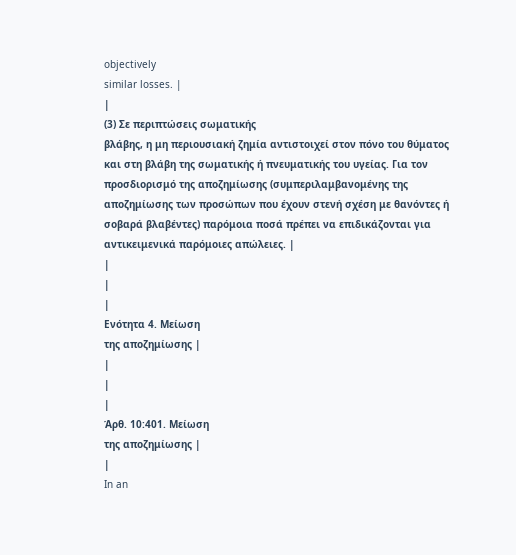objectively
similar losses. |
|
(3) Σε περιπτώσεις σωματικής
βλάβης, η μη περιουσιακή ζημία αντιστοιχεί στον πόνο του θύματος
και στη βλάβη της σωματικής ή πνευματικής του υγείας. Για τον
προσδιορισμό της αποζημίωσης (συμπεριλαμβανομένης της
αποζημίωσης των προσώπων που έχουν στενή σχέση με θανόντες ή
σοβαρά βλαβέντες) παρόμοια ποσά πρέπει να επιδικάζονται για
αντικειμενικά παρόμοιες απώλειες. |
|
|
|
Ενότητα 4. Μείωση
της αποζημίωσης |
|
|
|
Άρθ. 10:401. Μείωση
της αποζημίωσης |
|
In an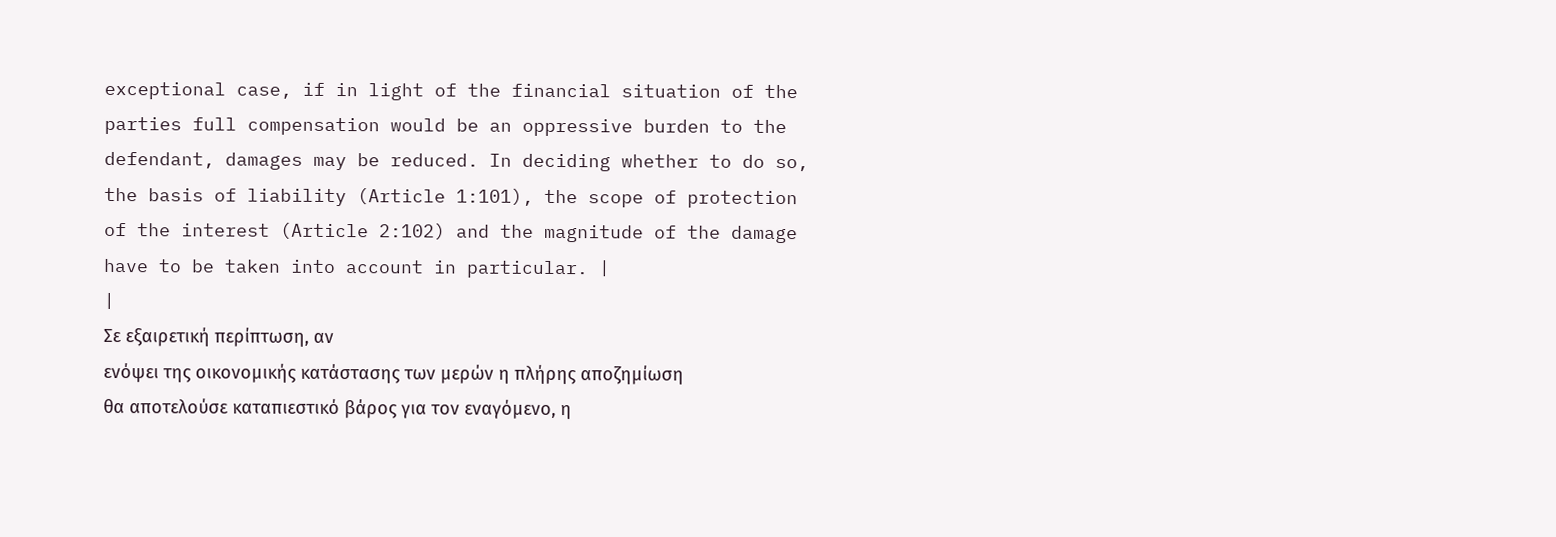exceptional case, if in light of the financial situation of the
parties full compensation would be an oppressive burden to the
defendant, damages may be reduced. In deciding whether to do so,
the basis of liability (Article 1:101), the scope of protection
of the interest (Article 2:102) and the magnitude of the damage
have to be taken into account in particular. |
|
Σε εξαιρετική περίπτωση, αν
ενόψει της οικονομικής κατάστασης των μερών η πλήρης αποζημίωση
θα αποτελούσε καταπιεστικό βάρος για τον εναγόμενο, η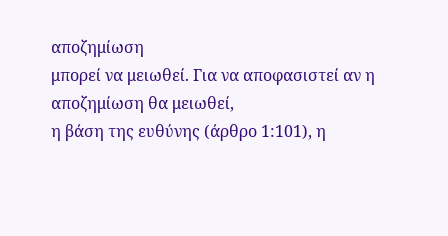αποζημίωση
μπορεί να μειωθεί. Για να αποφασιστεί αν η αποζημίωση θα μειωθεί,
η βάση της ευθύνης (άρθρο 1:101), η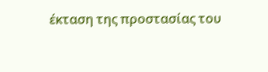έκταση της προστασίας του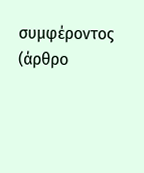συμφέροντος (άρθρο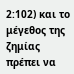2:102) και το μέγεθος της ζημίας πρέπει να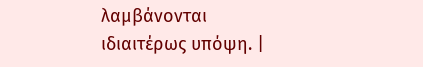λαμβάνονται ιδιαιτέρως υπόψη. |